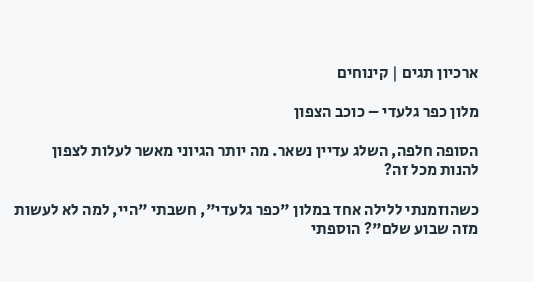ארכיון תגים | קינוחים

מלון כפר גלעדי – כוכב הצפון

הסופה חלפה, השלג עדיין נשאר. מה יותר הגיוני מאשר לעלות לצפון להנות מכל זה?

כשהוזמנתי ללילה אחד במלון "כפר גלעדי", חשבתי "היי, למה לא לעשות מזה שבוע שלם"? הוספתי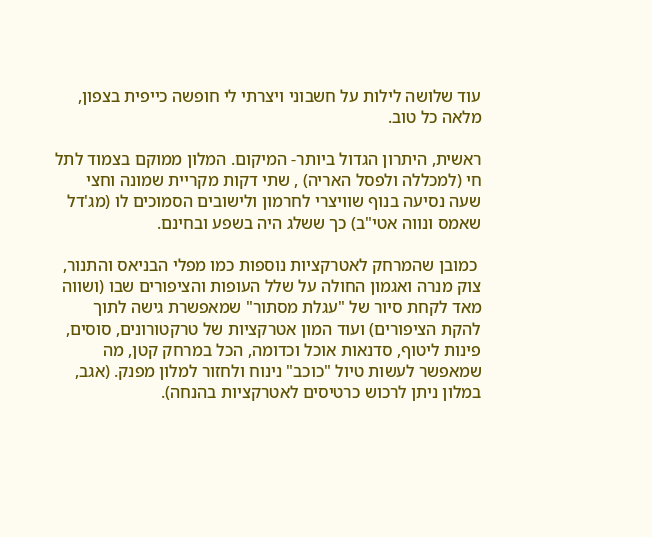עוד שלושה לילות על חשבוני ויצרתי לי חופשה כייפית בצפון, מלאה כל טוב.

ראשית, היתרון הגדול ביותר- המיקום. המלון ממוקם בצמוד לתל חי (למכללה ולפסל האריה) , שתי דקות מקריית שמונה וחצי שעה נסיעה בנוף שוויצרי לחרמון ולישובים הסמוכים לו (מג'דל שאמס ונווה אטי"ב) כך ששלג היה בשפע ובחינם.

 כמובן שהמרחק לאטרקציות נוספות כמו מפלי הבניאס והתנור, צוק מנרה ואגמון החולה על שלל העופות והציפורים שבו (ושווה מאד לקחת סיור של "עגלת מסתור" שמאפשרת גישה לתוך להקת הציפורים) ועוד המון אטרקציות של טרקטורונים, סוסים, פינות ליטוף, סדנאות אוכל וכדומה, הכל במרחק קטן, מה שמאפשר לעשות טיול "כוכב" נינוח ולחזור למלון מפנק. (אגב, במלון ניתן לרכוש כרטיסים לאטרקציות בהנחה).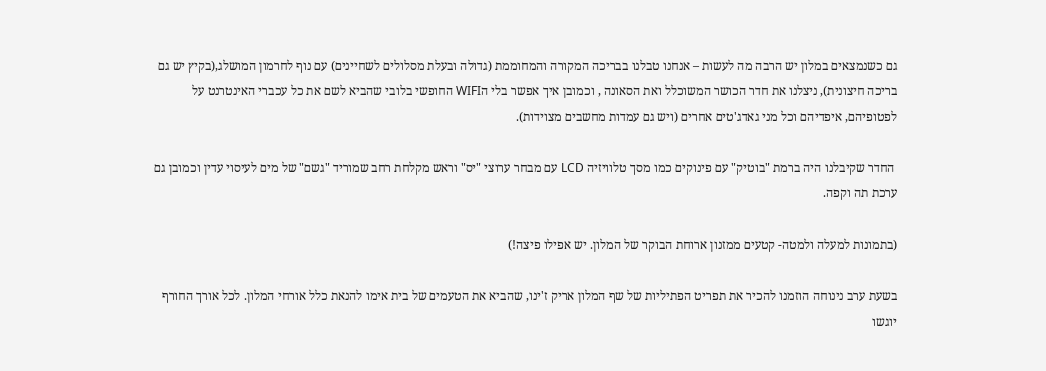גם כשנמצאים במלון יש הרבה מה לעשות – אנחנו טבלנו בבריכה המקורה והמחוממת (גדולה ובעלת מסלולים לשחיינים) עם נוף לחרמון המושלג,(בקיץ יש גם בריכה חיצונית), ניצלנו את חדר הכושר המשוכלל ואת הסאונה , וכמובן איך אפשר בלי הWIFI החופשי בלובי שהביא לשם את כל עכברי האינטרנט על לפטופיהם, איפדיהם וכל מני גאדג'טים אחרים (ויש גם עמדות מחשבים מצוידות).

 החדר שקיבלנו היה ברמת "בוטיק" עם פינוקים כמו מסך טלוויזיה LCD עם מבחר ערוצי "יס" וראש מקלחת רחב שמוריד "גשם" של מים לעיסוי עדין וכמובן גם ערכת תה וקפה.

(בתמונות למעלה ולמטה- קטעים ממזנון ארוחת הבוקר של המלון. יש אפילו פיצה!)

בשעת ערב נינוחה הוזמנו להכיר את תפריט הפתיליות של שף המלון אריק ז'ינו, שהביא את הטעמים של בית אימו להנאת כלל אורחי המלון. לכל אורך החורף יוגשו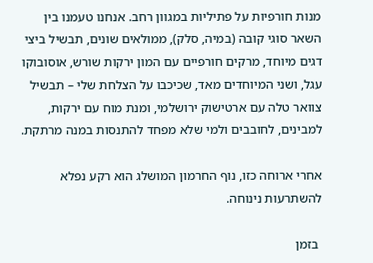מנות חורפיות על פתיליות במגוון רחב. אנחנו טעמנו בין השאר סוגי קובה (במיה, סלק), ממולאים שונים, תבשיל ביצי דגים מיוחד, מרקים חורפיים עם המון ירקות שורש, אוסובוקו עגל, ושני המיוחדים מאד, שכיכבו על הצלחת שלי – תבשיל צוואר טלה עם ארטישוק ירושלמי, ומנת מוח עם ירקות, למבינים, לחובבים ולמי שלא מפחד להתנסות במנה מרתקת.

אחרי ארוחה כזו, נוף החרמון המושלג הוא רקע נפלא להשתרעות נינוחה.

 בזמן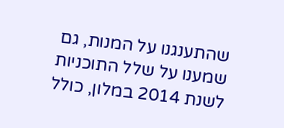שהתענגנו על המנות, גם שמענו על שלל התוכניות לשנת 2014 במלון, כולל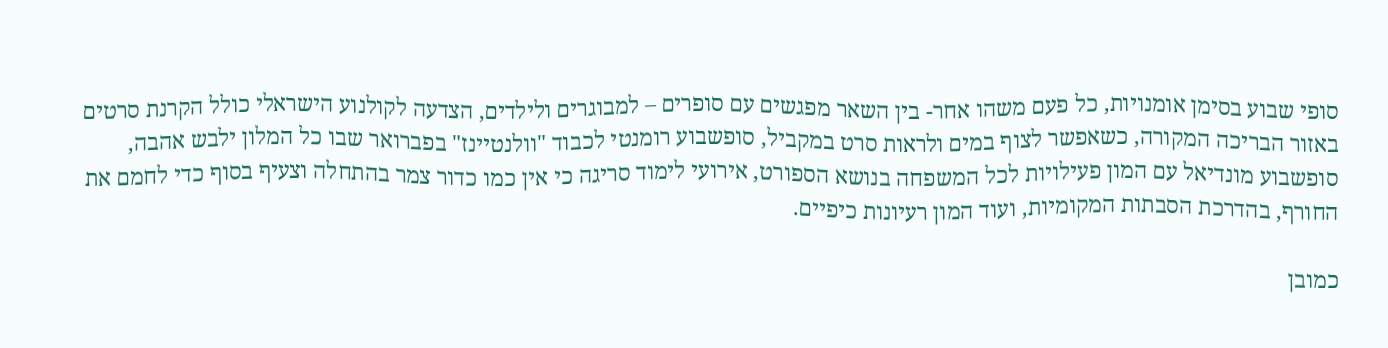סופי שבוע בסימן אומנויות, כל פעם משהו אחר- בין השאר מפגשים עם סופרים – למבוגרים ולילדים, הצדעה לקולנוע הישראלי כולל הקרנת סרטים באזור הבריכה המקורה, כשאפשר לצוף במים ולראות סרט במקביל, סופשבוע רומנטי לכבוד "וולנטיינז" בפברואר שבו כל המלון ילבש אהבה, סופשבוע מונדיאל עם המון פעילויות לכל המשפחה בנושא הספורט, אירועי לימוד סריגה כי אין כמו כדור צמר בהתחלה וצעיף בסוף כדי לחמם את החורף, בהדרכת הסבתות המקומיות, ועוד המון רעיונות כיפיים.

כמובן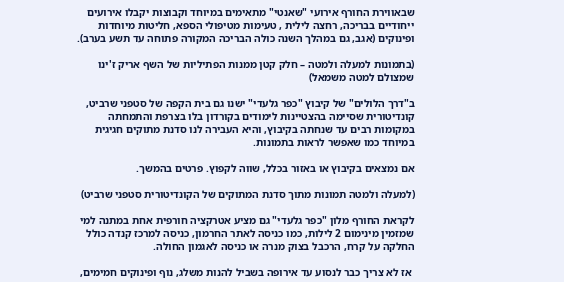שבאווירת החורף אירועי "שאנטי" מתאימים במיוחד וקבוצות יקבלו אירועים ייחודיים בבריכה, רחצה לילית , טעימות מטיפולי הספא, חליטות מיוחדות ופינוקים (אגב, גם במהלך השנה כולה הבריכה המקורה פתוחה עד תשע בערב).

(בתמונות למעלה ולמטה – חלק קטן ממנות הפתיליות של השף אריק ז'ינו שמצולם למטה משמאל)

ב"דרך הלולים" של קיבוץ "כפר גלעדי" ישנו גם בית הקפה של סטפני שרביט, קונדיטורית שסיימה בהצטיינות לימודים בקורדון בלו בצרפת והתמחתה במקומות רבים עד שנחתה בקיבוץ, והיא העבירה לנו סדנת מתוקים חגיגית במיוחד כמו שאפשר לראות בתמונות.

אם נמצאים בקיבוץ או באזור בכלל, שווה לקפוץ. פרטים בהמשך.

(למעלה ולמטה תמונות מתוך סדנת המתוקים של הקונדיטורית סטפני שרביט)

לקראת החורף מלון "כפר גלעדי" גם מציע אטרקציה חורפית אחת במתנה למי שמזמין מינימום 2 לילות, כמו כניסה לאתר החרמון, כניסה למרכז קנדה כולל החלקה על קרח, הרכבל בצוק מנרה או כניסה לאגמון החולה.

 אז לא צריך כבר לנסוע עד אירופה בשביל להנות משלג, נוף ופינוקים חמימים,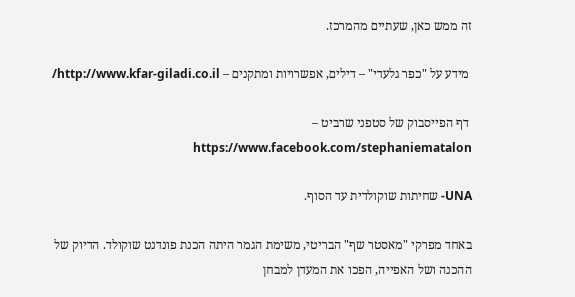זה ממש כאן, שעתיים מהמרכז.

 מידע על "כפר גלעדי" – דילים, אפשרויות ומתקנים – http://www.kfar-giladi.co.il/

 דף הפייסבוק של סטפני שרביט – https://www.facebook.com/stephaniematalon

UNA- שחיתות שוקולדית עד הסוף.

באחד מפרקי "מאסטר שף" הבריטי, משימת הגמר היתה הכנת פונדנט שוקולד. הדיוק של ההכנה ושל האפייה, הפכו את המעדן למבחן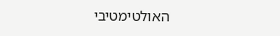האולטימטיבי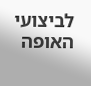לביצועי האופה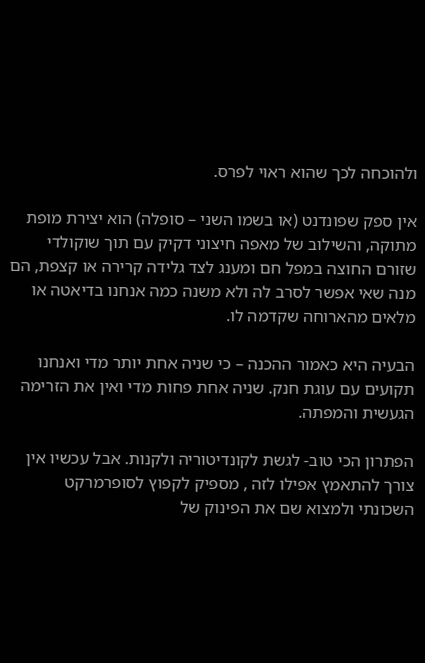ולהוכחה לכך שהוא ראוי לפרס.

אין ספק שפונדנט (או בשמו השני – סופלה) הוא יצירת מופת מתוקה, והשילוב של מאפה חיצוני דקיק עם תוך שוקולדי שזורם החוצה במפל חם ומענג לצד גלידה קרירה או קצפת, הם מנה שאי אפשר לסרב לה ולא משנה כמה אנחנו בדיאטה או מלאים מהארוחה שקדמה לו.

הבעיה היא כאמור ההכנה – כי שניה אחת יותר מדי ואנחנו תקועים עם עוגת חנק. שניה אחת פחות מדי ואין את הזרימה הגעשית והמפתה.

הפתרון הכי טוב- לגשת לקונדיטוריה ולקנות. אבל עכשיו אין צורך להתאמץ אפילו לזה , מספיק לקפוץ לסופרמרקט השכונתי ולמצוא שם את הפינוק של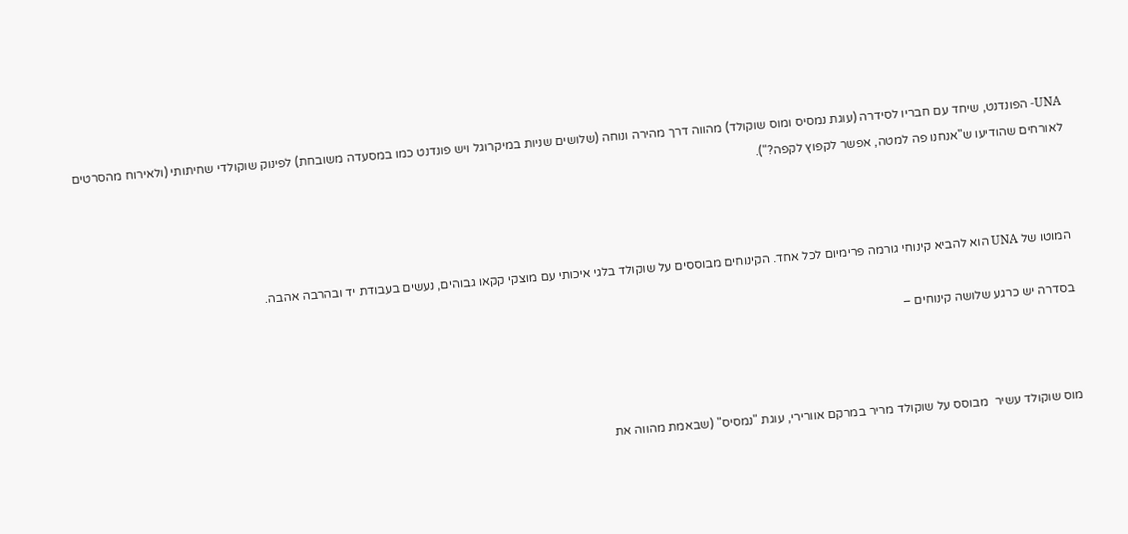UNA- הפונדנט, שיחד עם חבריו לסידרה (עוגת נמסיס ומוס שוקולד) מהווה דרך מהירה ונוחה (שלושים שניות במיקרוגל ויש פונדנט כמו במסעדה משובחת) לפינוק שוקולדי שחיתותי (ולאירוח מהסרטים לאורחים שהודיעו ש"אנחנו פה למטה, אפשר לקפוץ לקפה?").



המוטו של UNA הוא להביא קינוחי גורמה פרימיום לכל אחד. הקינוחים מבוססים על שוקולד בלגי איכותי עם מוצקי קקאו גבוהים, נעשים בעבודת יד ובהרבה אהבה.

בסדרה יש כרגע שלושה קינוחים –



מוס שוקולד עשיר  מבוסס על שוקולד מריר במרקם אוורירי, עוגת "נמסיס" (שבאמת מהווה את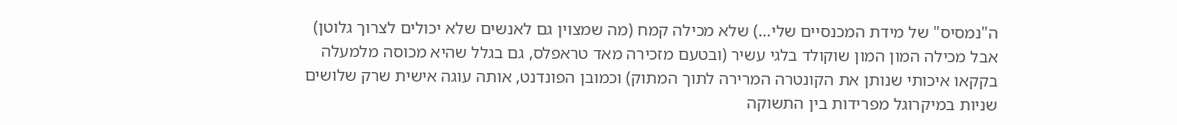ה"נמסיס" של מידת המכנסיים שלי…) שלא מכילה קמח (מה שמצוין גם לאנשים שלא יכולים לצרוך גלוטן) אבל מכילה המון המון שוקולד בלגי עשיר (ובטעם מזכירה מאד טראפלס, גם בגלל שהיא מכוסה מלמעלה בקקאו איכותי שנותן את הקונטרה המרירה לתוך המתוק) וכמובן הפונדנט, אותה עוגה אישית שרק שלושים שניות במיקרוגל מפרידות בין התשוקה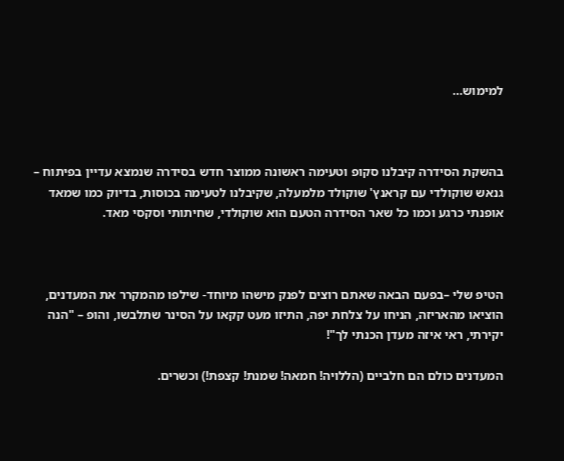למימוש…



בהשקת הסידרה קיבלנו סקופ וטעימה ראשונה ממוצר חדש בסידרה שנמצא עדיין בפיתוח – גנאש שוקולדי עם קראנץ' שוקולד מלמעלה, שקיבלנו לטעימה בכוסות, בדיוק כמו שמאד אופנתי כרגע וכמו כל שאר הסידרה הטעם הוא שוקולדי, שחיתותי וסקסי מאד.



הטיפ שלי –בפעם הבאה שאתם רוצים לפנק מישהו מיוחד- שילפו מהמקרר את המעדנים, הוציאו מהאריזה, הניחו על צלחת יפה, התיזו מעט קקאו על הסינר שתלבשו, והופ – "הנה יקירתי, ראי איזה מעדן הכנתי לך"!

המעדנים כולם הם חלביים (הללויה! חמאה! שמנת! קצפת!) וכשרים.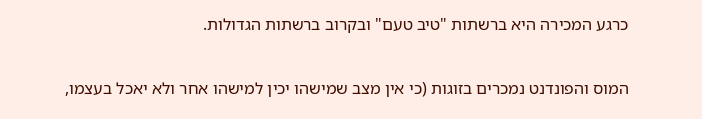כרגע המכירה היא ברשתות "טיב טעם" ובקרוב ברשתות הגדולות.

המוס והפונדנט נמכרים בזוגות (כי אין מצב שמישהו יכין למישהו אחר ולא יאכל בעצמו,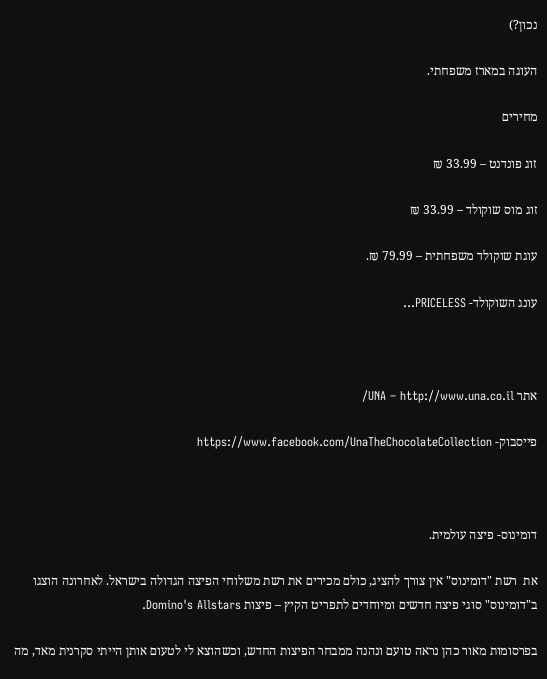נכון?)

העוגה במארז משפחתי.

מחירים

זוג פונדנט – 33.99 ₪

זוג מוס שוקולד – 33.99 ₪

עוגת שוקולד משפחתית – 79.99 ₪.

עונג השוקולד- PRICELESS…



אתר UNA – http://www.una.co.il/

פייסבוק- https://www.facebook.com/UnaTheChocolateCollection



דומינוס- פיצה עולמית.

את  רשת "דומינוס" אין צורך להציג, כולם מכירים את רשת משלוחי הפיצה הגדולה בישראל. לאחרונה הוצגו ב"דומינוס" סוגי פיצה חדשים ומיוחדים לתפריט הקיץ – פיצות Domino's Allstars.

בפרסומות מאור כהן נראה טועם ונהנה ממבחר הפיצות החדש, וכשהוצא לי לטעום אותן הייתי סקרנית מאד, מה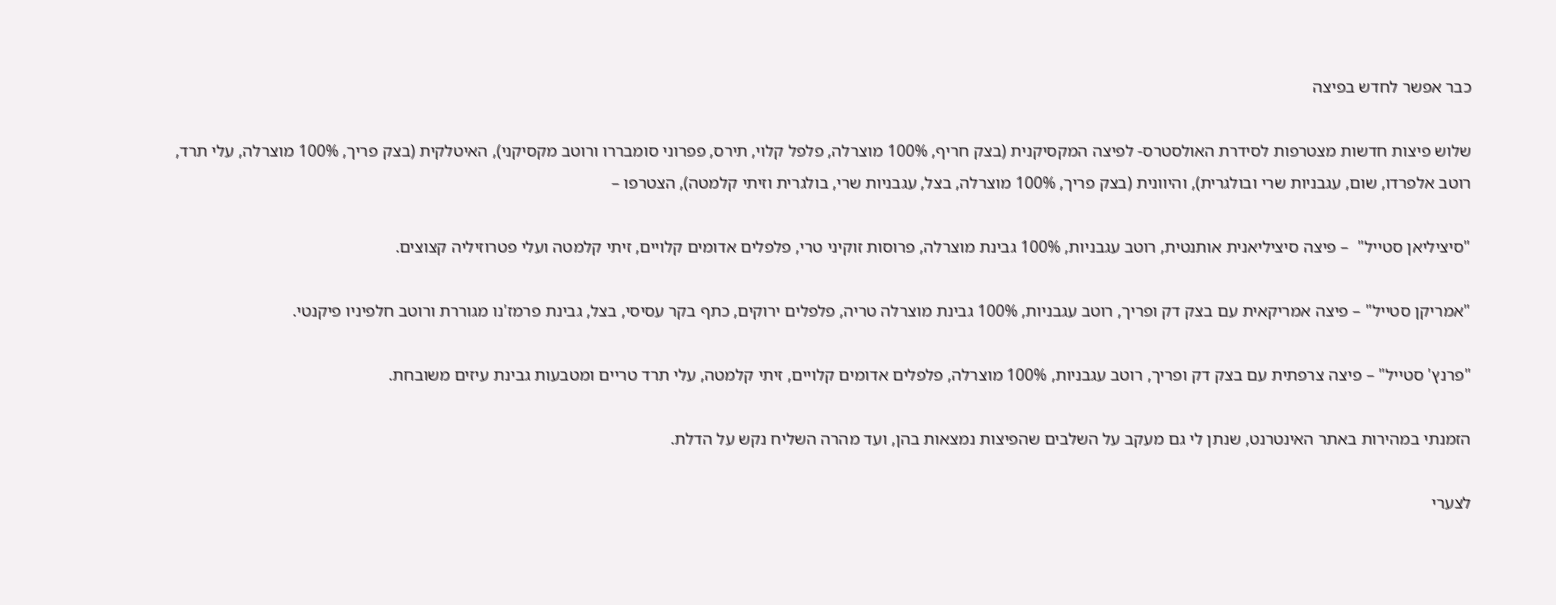כבר אפשר לחדש בפיצה

שלוש פיצות חדשות מצטרפות לסידרת האולסטרס- לפיצה המקסיקנית (בצק חריף, 100% מוצרלה, פלפל קלוי, תירס, פפרוני סומבררו ורוטב מקסיקני), האיטלקית (בצק פריך, 100% מוצרלה, עלי תרד, רוטב אלפרדו, שום, עגבניות שרי ובולגרית), והיוונית (בצק פריך, 100% מוצרלה, בצל, עגבניות שרי, בולגרית וזיתי קלמטה), הצטרפו –

"סיציליאן סטייל"  – פיצה סיציליאנית אותנטית, רוטב עגבניות, 100% גבינת מוצרלה, פרוסות זוקיני טרי, פלפלים אדומים קלויים, זיתי קלמטה ועלי פטרוזיליה קצוצים.

"אמריקן סטייל" – פיצה אמריקאית עם בצק דק ופריך, רוטב עגבניות, 100% גבינת מוצרלה טריה, פלפלים ירוקים, כתף בקר עסיסי, בצל, גבינת פרמז'נו מגוררת ורוטב חלפיניו פיקנטי.

"פרנץ' סטייל" – פיצה צרפתית עם בצק דק ופריך, רוטב עגבניות, 100% מוצרלה, פלפלים אדומים קלויים, זיתי קלמטה, עלי תרד טריים ומטבעות גבינת עיזים משובחת.

הזמנתי במהירות באתר האינטרנט, שנתן לי גם מעקב על השלבים שהפיצות נמצאות בהן, ועד מהרה השליח נקש על הדלת.

לצערי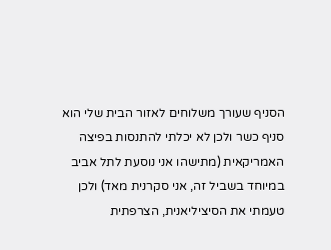הסניף שעורך משלוחים לאזור הבית שלי הוא סניף כשר ולכן לא יכלתי להתנסות בפיצה האמריקאית (מתישהו אני נוסעת לתל אביב במיוחד בשביל זה, אני סקרנית מאד) ולכן טעמתי את הסיציליאנית, הצרפתית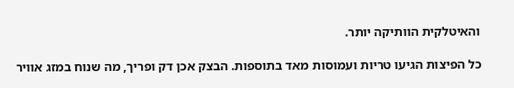והאיטלקית הוותיקה יותר.

כל הפיצות הגיעו טריות ועמוסות מאד בתוספות. הבצק אכן דק ופריך, מה שנוח במזג אוויר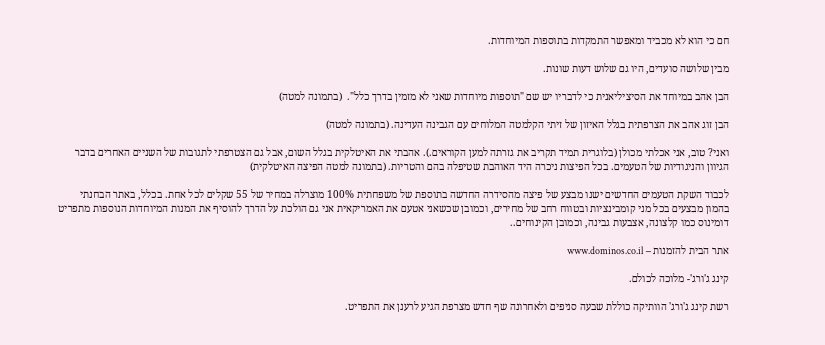חם כי הוא לא מכביד ומאפשר התמקדות בתוספות המיוחדות.

מבין שלושה סועדים, היו גם שלוש דעות שונות.

הבן אהב במיוחד את הסיציליאנית כי לדבריו יש שם "תוספות מיוחדות שאני לא מזמין בדרך כלל".  (בתמונה למטה)

הבן זוג אהב את הצרפתית בגלל האיזון של זיתי הקלמטה המלוחים עם הגבינה העדינה. (בתמונה למטה)

ואני? טוב, אני אכלתי מכולן (בלוגרית תמיד תקריב את גזרתה למען הקוראים.). אהבתי את האיטלקית בגלל השום, אבל גם הצטרפתי לתגובות של השניים האחרים בדבר הגיוון והניגודיות של הטעמים. בכל הפיצות ניכרה היד האוהבת שטיפלה בהם והטריות. (בתמונה למטה הפיצה האיטלקית)

לכבוד השקת הטעמים החדשים ישנו מבצע של פיצה מהסידרה החדשה בתוספת של משפחתית 100% מוצרלה במחיר של 55 שקלים לכל אחת. בכלל, באתר הבחנתי בהמון מבצעים בכל מני קומבינציות ובטווח רחב של מחירים, וכמובן שכשאני אטעם את האמריקאית אני גם הולכת על הדרך להוסיף את המנות המיוחדות הנוספות מתפריט דומינוס כמו קלצונה, אצבעות גבינה, וכמובן הקינוחים..

אתר הבית להזמנות – www.dominos.co.il

קינג ג'ורג'- מלוכה לכולם.

רשת קינג ג'ורג' הוותיקה כוללת שבעה סניפים ולאחרונה שף חדש מצרפת הגיע לרענן את התפריט.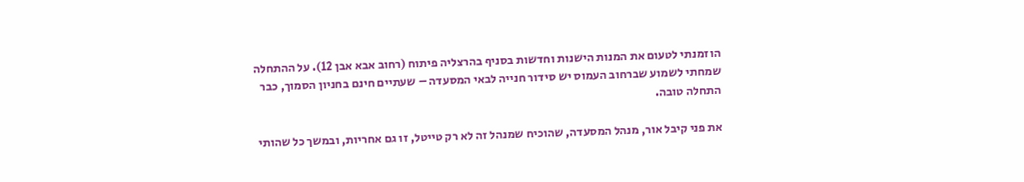הוזמנתי לטעום את המנות הישנות וחדשות בסניף בהרצליה פיתוח (רחוב אבא אבן 12). על ההתחלה שמחתי לשמוע שברחוב העמוס יש סידור חנייה לבאי המסעדה – שעתיים חינם בחניון הסמוך, כבר התחלה טובה.

את פני קיבל אור, מנהל המסעדה, שהוכיח שמנהל זה לא רק טייטל, זו גם אחריות, ובמשך כל שהותי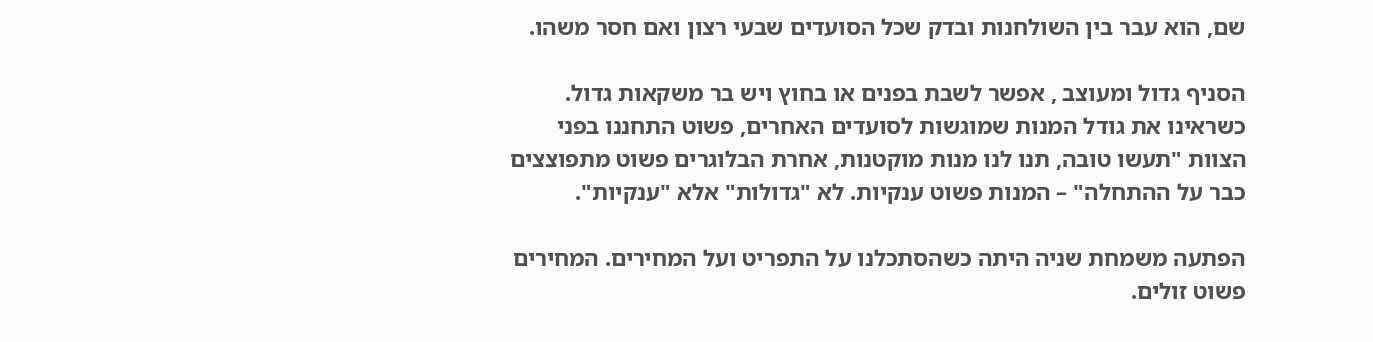שם, הוא עבר בין השולחנות ובדק שכל הסועדים שבעי רצון ואם חסר משהו.

הסניף גדול ומעוצב , אפשר לשבת בפנים או בחוץ ויש בר משקאות גדול. כשראינו את גודל המנות שמוגשות לסועדים האחרים, פשוט התחננו בפני הצוות "תעשו טובה, תנו לנו מנות מוקטנות, אחרת הבלוגרים פשוט מתפוצצים כבר על ההתחלה" – המנות פשוט ענקיות. לא "גדולות" אלא "ענקיות".

הפתעה משמחת שניה היתה כשהסתכלנו על התפריט ועל המחירים. המחירים פשוט זולים.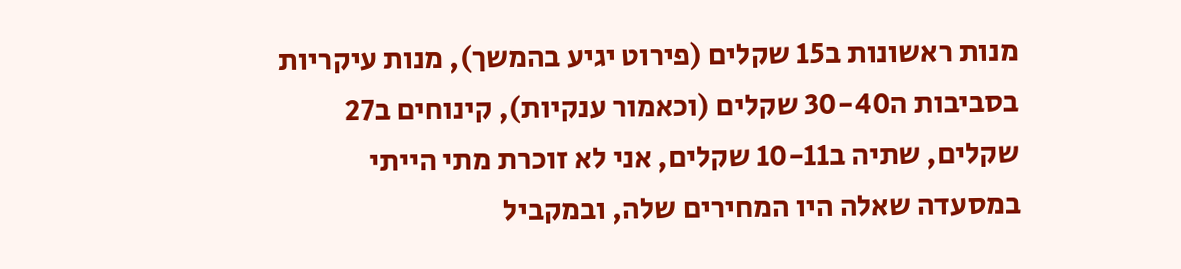מנות ראשונות ב15 שקלים (פירוט יגיע בהמשך), מנות עיקריות בסביבות ה30-40 שקלים (וכאמור ענקיות), קינוחים ב27 שקלים, שתיה ב10-11 שקלים, אני לא זוכרת מתי הייתי במסעדה שאלה היו המחירים שלה, ובמקביל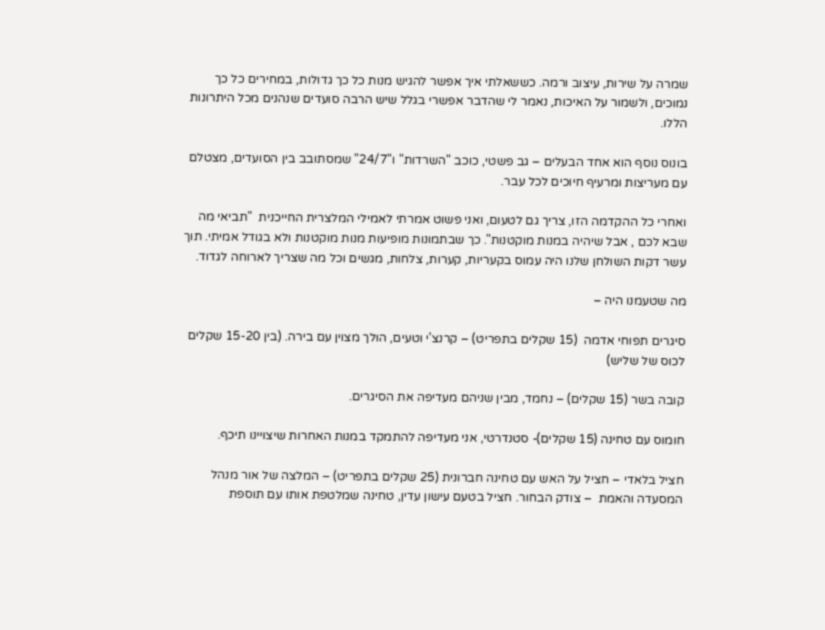שמרה על שירות, עיצוב ורמה. כששאלתי איך אפשר להגיש מנות כל כך גדולות, במחירים כל כך נמוכים, ולשמור על האיכות, נאמר לי שהדבר אפשרי בגלל שיש הרבה סועדים שנהנים מכל היתרונות הללו.

בונוס נוסף הוא אחד הבעלים – גב פשטי, כוכב "השרדות" ו"24/7" שמסתובב בין הסועדים, מצטלם עם מעריצות ומרעיף חיוכים לכל עבר.

ואחרי כל ההקדמה הזו, צריך גם לטעום, ואני פשוט אמרתי לאמילי המלצרית החייכנית  "תביאי מה שבא לכם , אבל שיהיה במנות מוקטנות". כך שבתמונות מופיעות מנות מוקטנות ולא בגודל אמיתי. תוך עשר דקות השולחן שלנו היה עמוס בקעריות, קערות, צלחות, מגשים וכל מה שצריך לארוחה לגדוד.

מה שטעמנו היה –

סיגרים תפוחי אדמה  (15 שקלים בתפריט) – קרנצ'י וטעים, הולך מצוין עם בירה. (בין 15-20 שקלים לכוס של שליש)

קובה בשר (15 שקלים) – נחמד, מבין שניהם מעדיפה את הסיגרים.

חומוס עם טחינה (15 שקלים)- סטנדרטי, אני מעדיפה להתמקד במנות האחרות שיצויינו תיכף.

חציל בלאדי – חציל על האש עם טחינה חברונית (25 שקלים בתפריט) – המלצה של אור מנהל המסעדה והאמת  – צודק הבחור. חציל בטעם עישון עדין, טחינה שמלטפת אותו עם תוספת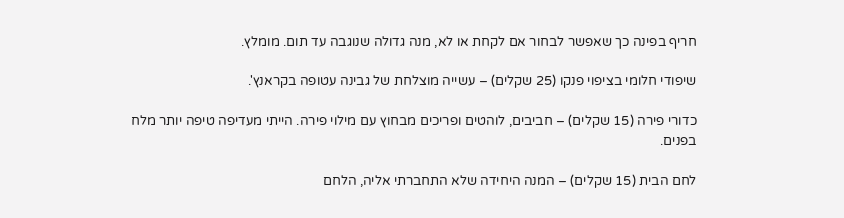חריף בפינה כך שאפשר לבחור אם לקחת או לא, מנה גדולה שנוגבה עד תום. מומלץ.

שיפודי חלומי בציפוי פנקו (25 שקלים) – עשייה מוצלחת של גבינה עטופה בקראנץ'.

כדורי פירה (15 שקלים) – חביבים, לוהטים ופריכים מבחוץ עם מילוי פירה. הייתי מעדיפה טיפה יותר מלח בפנים.

לחם הבית (15 שקלים) – המנה היחידה שלא התחברתי אליה, הלחם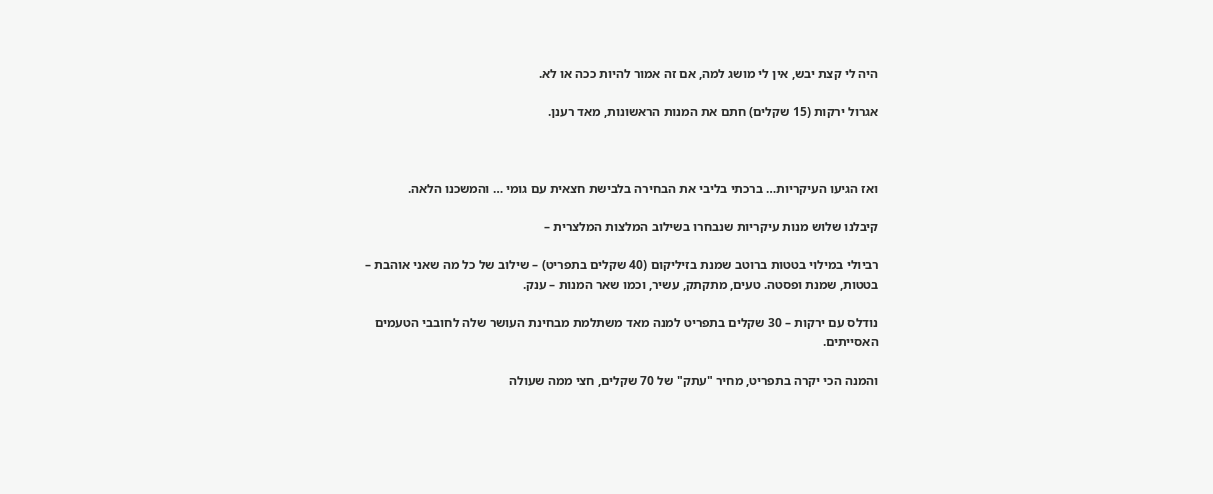היה לי קצת יבש, אין לי מושג למה, אם זה אמור להיות ככה או לא.

אגרול ירקות (15 שקלים) חתם את המנות הראשונות, מאד רענן.



ואז הגיעו העיקריות… ברכתי בליבי את הבחירה בלבישת חצאית עם גומי … והמשכנו הלאה.

קיבלנו שלוש מנות עיקריות שנבחרו בשילוב המלצות המלצרית –

רביולי במילוי בטטות ברוטב שמנת בזיליקום (40 שקלים בתפריט) – שילוב של כל מה שאני אוהבת – בטטות, שמנת ופסטה. טעים, מתקתק, עשיר, וכמו שאר המנות – ענק.

נודלס עם ירקות – 30 שקלים בתפריט למנה מאד משתלמת מבחינת העושר שלה לחובבי הטעמים האסייתים.

והמנה הכי יקרה בתפריט, מחיר "עתק" של 70 שקלים, חצי ממה שעולה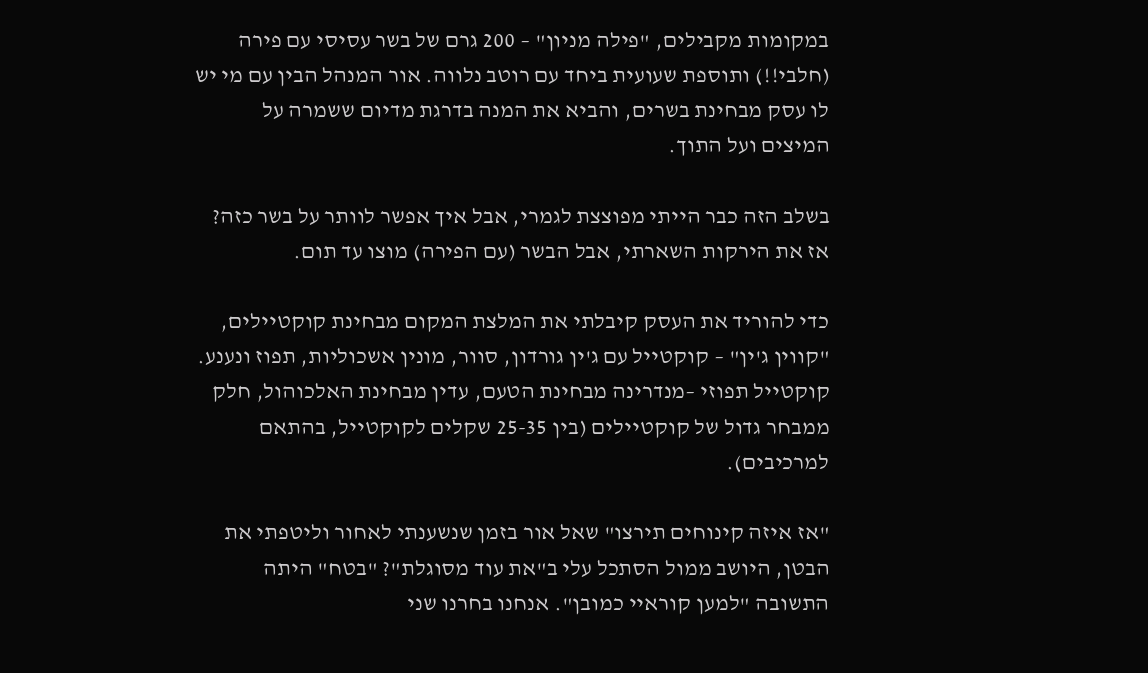במקומות מקבילים, "פילה מניון" – 200 גרם של בשר עסיסי עם פירה (חלבי!!) ותוספת שעועית ביחד עם רוטב נלווה. אור המנהל הבין עם מי יש לו עסק מבחינת בשרים, והביא את המנה בדרגת מדיום ששמרה על המיצים ועל התוך.

בשלב הזה כבר הייתי מפוצצת לגמרי, אבל איך אפשר לוותר על בשר כזה? אז את הירקות השארתי, אבל הבשר (עם הפירה) מוצו עד תום.

כדי להוריד את העסק קיבלתי את המלצת המקום מבחינת קוקטיילים, "קווין ג'ין" – קוקטייל עם ג'ין גורדון, סוור, מונין אשכוליות, תפוז ונענע. קוקטייל תפוזי –מנדרינה מבחינת הטעם, עדין מבחינת האלכוהול, חלק ממבחר גדול של קוקטיילים (בין 25-35 שקלים לקוקטייל, בהתאם למרכיבים).

"אז איזה קינוחים תירצו" שאל אור בזמן שנשענתי לאחור וליטפתי את הבטן, היושב ממול הסתכל עלי ב"את עוד מסוגלת"? "בטח" היתה התשובה "למען קוראיי כמובן". אנחנו בחרנו שני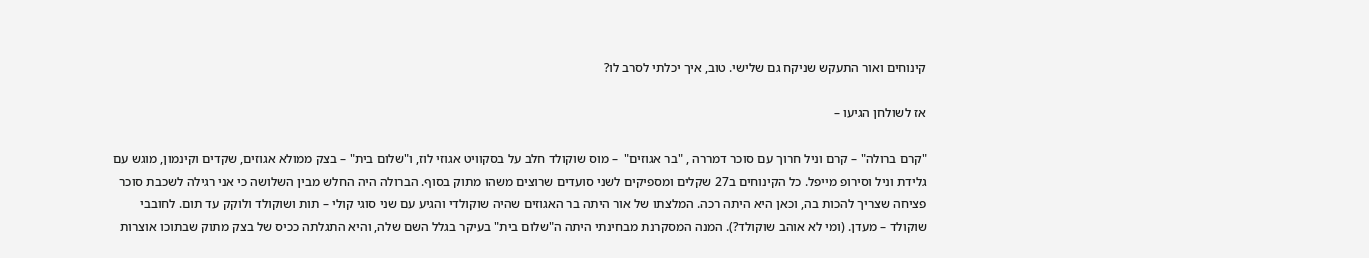קינוחים ואור התעקש שניקח גם שלישי. טוב, איך יכלתי לסרב לו?

אז לשולחן הגיעו –

"קרם ברולה" – קרם וניל חרוך עם סוכר דמררה , "בר אגוזים"  – מוס שוקולד חלב על בסקוויט אגוזי לוז, ו"שלום בית" – בצק ממולא אגוזים, שקדים וקינמון, מוגש עם גלידת וניל וסירופ מייפל. כל הקינוחים ב27 שקלים ומספיקים לשני סועדים שרוצים משהו מתוק בסוף. הברולה היה החלש מבין השלושה כי אני רגילה לשכבת סוכר פציחה שצריך להכות בה, וכאן היא היתה רכה. המלצתו של אור היתה בר האגוזים שהיה שוקולדי והגיע עם שני סוגי קולי – תות ושוקולד ולוקק עד תום. לחובבי שוקולד – מעדן. (ומי לא אוהב שוקולד?). המנה המסקרנת מבחינתי היתה ה"שלום בית" בעיקר בגלל השם שלה, והיא התגלתה ככיס של בצק מתוק שבתוכו אוצרות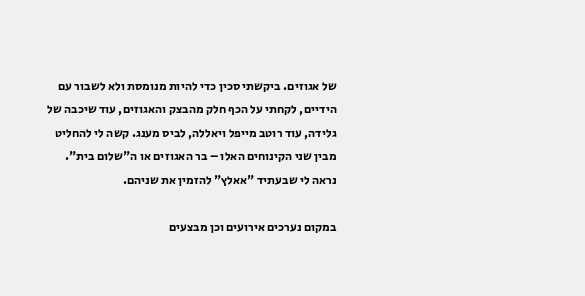של אגוזים. ביקשתי סכין כדי להיות מנומסת ולא לשבור עם הידיים, לקחתי על הכף חלק מהבצק והאגוזים, עוד שיכבה של גלידה, עוד רוטב מייפל ויאללה, לביס מענג. קשה לי להחליט מבין שני הקינוחים האלו – בר האגוזים או ה"שלום בית". נראה לי שבעתיד "אאלץ" להזמין את שניהם.

במקום נערכים אירועים וכן מבצעים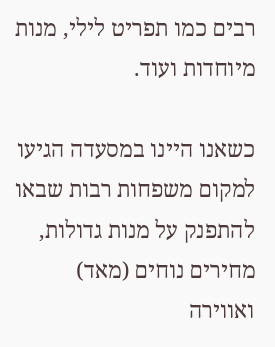רבים כמו תפריט לילי, מנות מיוחדות ועוד.

כשאנו היינו במסעדה הגיעו למקום משפחות רבות שבאו להתפנק על מנות גדולות, מחירים נוחים (מאד) ואווירה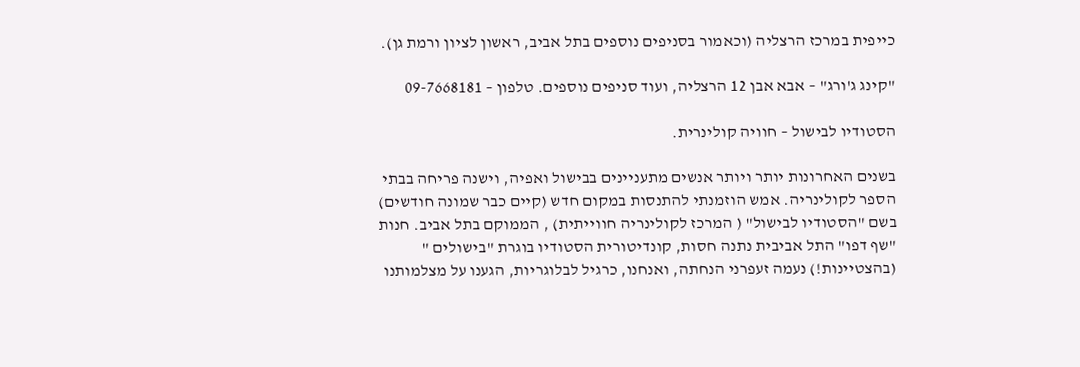כייפית במרכז הרצליה (וכאמור בסניפים נוספים בתל אביב, ראשון לציון ורמת גן).

"קינג ג'ורג" – אבא אבן 12 הרצליה, ועוד סניפים נוספים. טלפון – 09-7668181

הסטודיו לבישול – חוויה קולינרית.

בשנים האחרונות יותר ויותר אנשים מתעניינים בבישול ואפיה, וישנה פריחה בבתי הספר לקולינריה. אמש הוזמנתי להתנסות במקום חדש (קיים כבר שמונה חודשים) בשם "הסטודיו לבישול" ( המרכז לקולינריה חווייתית) , הממוקם בתל אביב. חנות "שף דפו" התל אביבית נתנה חסות, קונדיטורית הסטודיו בוגרת "בישולים " (בהצטיינות!) נעמה זעפרני הנחתה, ואנחנו, כרגיל לבלוגריות, הגענו על מצלמותנו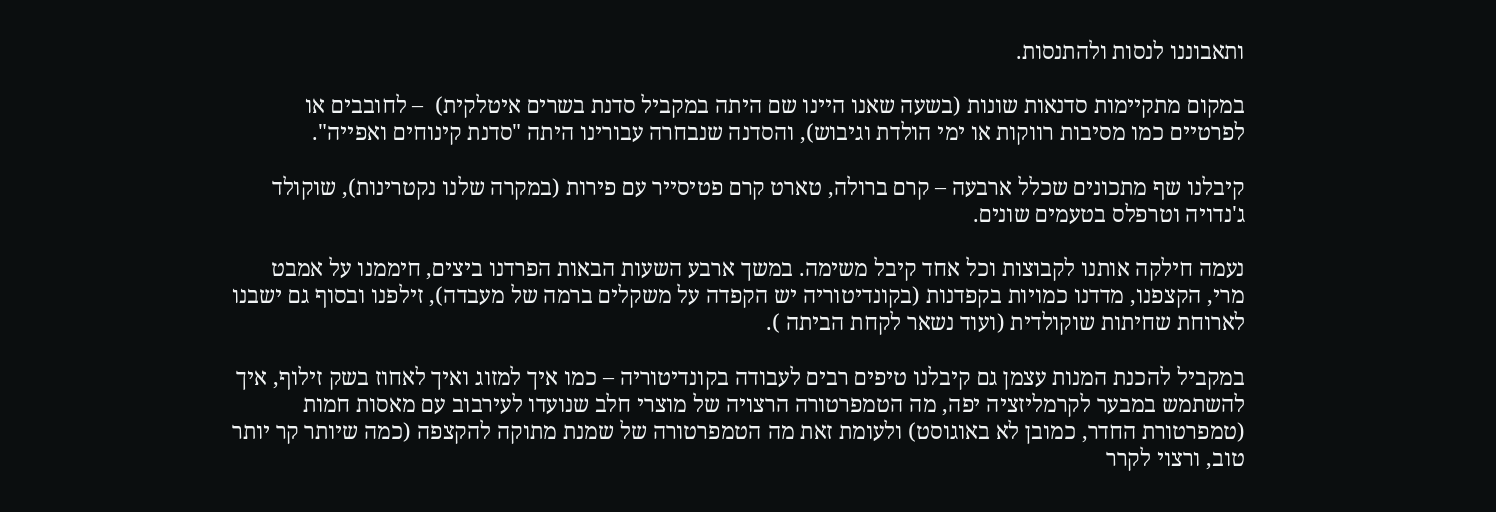ותאבוננו לנסות ולהתנסות.

במקום מתקיימות סדנאות שונות (בשעה שאנו היינו שם היתה במקביל סדנת בשרים איטלקית)  – לחובבים או לפרטיים כמו מסיבות רווקות או ימי הולדת וגיבוש), והסדנה שנבחרה עבורינו היתה "סדנת קינוחים ואפייה".

קיבלנו שף מתכונים שכלל ארבעה – קרם ברולה, טארט קרם פטיסייר עם פירות (במקרה שלנו נקטרינות), שוקולד ג'נדויה וטרפלס בטעמים שונים.

נעמה חילקה אותנו לקבוצות וכל אחד קיבל משימה. במשך ארבע השעות הבאות הפרדנו ביצים, חיממנו על אמבט מרי, הקצפנו, מדדנו כמויות בקפדנות (בקונדיטוריה יש הקפדה על משקלים ברמה של מעבדה), זילפנו ובסוף גם ישבנו לארוחת שחיתות שוקולדית (ועוד נשאר לקחת הביתה ).

במקביל להכנת המנות עצמן גם קיבלנו טיפים רבים לעבודה בקונדיטוריה – כמו איך למזוג ואיך לאחוז בשק זילוף, איך להשתמש במבער לקרמליזציה יפה, מה הטמפרטורה הרצויה של מוצרי חלב שנועדו לעירבוב עם מאסות חמות (טמפרטורת החדר, כמובן לא באוגוסט) ולעומת זאת מה הטמפרטורה של שמנת מתוקה להקצפה (כמה שיותר קר יותר טוב, ורצוי לקרר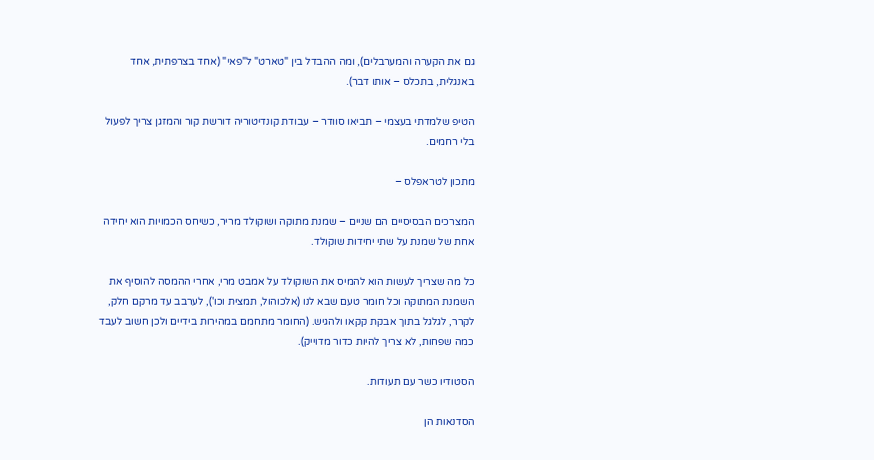גם את הקערה והמערבלים), ומה ההבדל בין "טארט" ל"פאי" (אחד בצרפתית, אחד באנגלית, בתכלס – אותו דבר).

הטיפ שלמדתי בעצמי – תביאו סוודר – עבודת קונדיטוריה דורשת קור והמזגן צריך לפעול בלי רחמים.

מתכון לטראפלס –

המצרכים הבסיסיים הם שניים – שמנת מתוקה ושוקולד מריר, כשיחס הכמויות הוא יחידה אחת של שמנת על שתי יחידות שוקולד.

כל מה שצריך לעשות הוא להמיס את השוקולד על אמבט מרי, אחרי ההמסה להוסיף את השמנת המתוקה וכל חומר טעם שבא לנו (אלכוהול, תמצית וכו'), לערבב עד מרקם חלק, לקרר, לגלגל בתוך אבקת קקאו ולהגיש. (החומר מתחמם במהירות בידיים ולכן חשוב לעבד כמה שפחות, לא צריך להיות כדור מדוייק).

הסטודיו כשר עם תעודות.

הסדנאות הן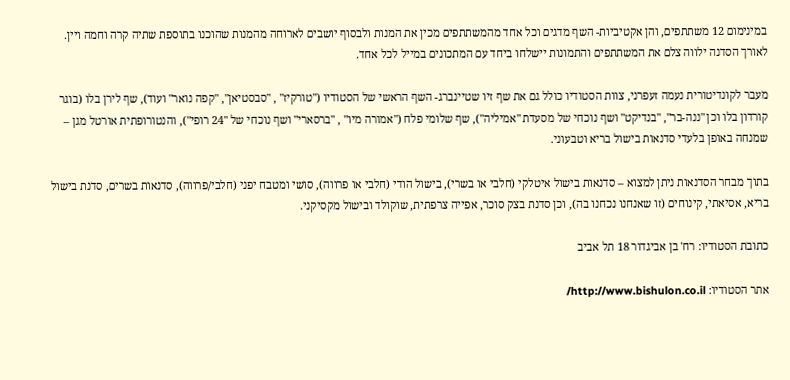במינימום 12 משתתפים, והן אקטיביות- השף מדגים וכל אחד מהמשתתפים מכין את המנות ולבסוף יושבים לארוחה מהמנות שהוכנו בתוספת שתיה קרה וחמה ויין. לאורך הסדנה ילווה צלם את המשתתפים והתמונות יישלחו ביחד עם המתכונים במייל לכל אחד.

מעבר לקונדיטורית נעמה זעפרני, צוות הסטודיו כולל גם את שף זיו שטיינברג- השף הראשי של הסטודיו ("טורקיז" , "סבסטיאן", "קפה נואר" ועוד), שף לירן בלו (בוגר קורדון בלו וכן "ננה-בר", "בנדיקט" ושף נוכחי של מסעדת "אמיליה"), שף שלומי פלח ("אמורה מיו" , "ברסארי" ושף נוכחי של "24 רופי"), והנטורופתית אורטל מגן – שמנחה באופן בלעדי סדנאות בישול בריא וטבעוני.

בתוך מבחר הסדנאות ניתן למצוא – סדנאות בישול איטלקי (חלבי או בשרי), בישול הודי (חלבי או פרווה), סושי ומטבח יפני (חלבי/פרווה), סדנאות בשרים, סדנת בישול בריא, אסיאתי, קינוחים (זו שאנחנו נכחנו בה), וכן סדנת בצק סוכר, אפייה צרפתית, שוקולד ובישול מקסיקני.

כתובת הסטודיו: רח' בן אביגדור 18 תל אביב

אתר הסטודיו: http://www.bishulon.co.il/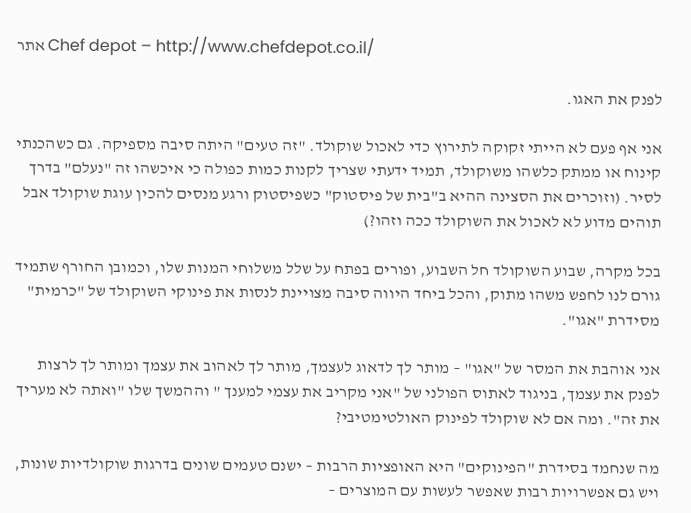אתר Chef depot – http://www.chefdepot.co.il/

לפנק את האגו.

אני אף פעם לא הייתי זקוקה לתירוץ כדי לאכול שוקולד. "זה טעים" היתה סיבה מספיקה. גם כשהכנתי קינוח או ממתק כלשהו משוקולד, תמיד ידעתי שצריך לקנות כמות כפולה כי איכשהו זה "נעלם" בדרך לסיר. (וזוכרים את הסצינה ההיא ב"בית של פיסטוק" כשפיסטוק ורגע מנסים להכין עוגת שוקולד אבל תוהים מדוע לא לאכול את השוקולד ככה וזהו?)

בכל מקרה, שבוע השוקולד חל השבוע, ופורים בפתח על שלל משלוחי המנות שלו, וכמובן החורף שתמיד גורם לנו לחפש משהו מתוק, והכל ביחד היווה סיבה מצויינת לנסות את פינוקי השוקולד של "כרמית" מסידרת "אגו".

אני אוהבת את המסר של "אגו" – מותר לך לדאוג לעצמך, מותר לך לאהוב את עצמך ומותר לך לרצות לפנק את עצמך, בניגוד לאתוס הפולני של "אני מקריב את עצמי למענך " וההמשך שלו "ואתה לא מעריך את זה". ומה אם לא שוקולד לפינוק האולטימטיבי?

מה שנחמד בסידרת "הפינוקים" היא האופציות הרבות – ישנם טעמים שונים בדרגות שוקולדיות שונות, ויש גם אפשרויות רבות שאפשר לעשות עם המוצרים –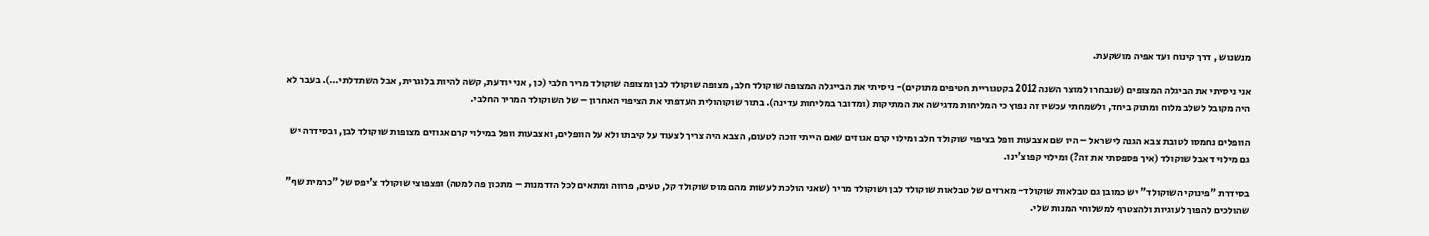מנשנוש , דרך קינוח ועד אפיה מושקעת.

אני ניסיתי את הביגלה המצופים (שנבחרו למוצר השנה 2012 בקטגוריית חטיפים מתוקים)- ניסיתי את הבייגלה המצופה שוקולד חלב, מצופה שוקולד לבן ומצופה שוקולד מריר חלבי (כן , אני יודעת, קשה להיות בלוגרית, אבל השתדלתי…). בעבר לא היה מקובל לשלב מלוח ומתוק ביחד, ולשמחתי עכשיו זה נפוץ כי המליחות מדגישה את המתיקות (ומדובר במליחות עדינה). בתור שוקוהולית העדפתי את הציפוי האחרון – של השוקולד המריר החלבי.

הוופלים נחמסו לטובת צבא הגנה לישראל – היו שם אצבעות וופל בציפוי שוקולד חלב ומילוי קרם אגוזים שאם הייתי זוכה לטעום, הצבא היה צריך לצעוד על קיבתו ולא על הוופלים, ואצבעות וופל במילוי קרם אגוזים מצופות שוקולד לבן, ובסידרה יש גם מילוי דאבל שוקולד (איך פספסתי את זה?) ומילוי קפוצ'ינו.

בסידרת "פינוקי השוקולד" יש כמובן גם טבלאות שוקולד- מארזים של טבלאות שוקולד לבן ושוקולד מריר (שאני הולכת לעשות מהם מוס שוקולד קל, טעים, פרווה ומתאים לכל הזדמנות – מתכון פה למטה) ופצפוצי שוקולד צ'יפס של "כרמית שף" שהולכים להפוך לעוגיות ולהצטרף למשלוחי המנות שלי.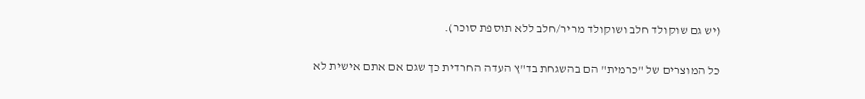(יש גם שוקולד חלב ושוקולד מריר/חלב ללא תוספת סוכר).

כל המוצרים של "כרמית" הם בהשגחת בד"ץ העדה החרדית כך שגם אם אתם אישית לא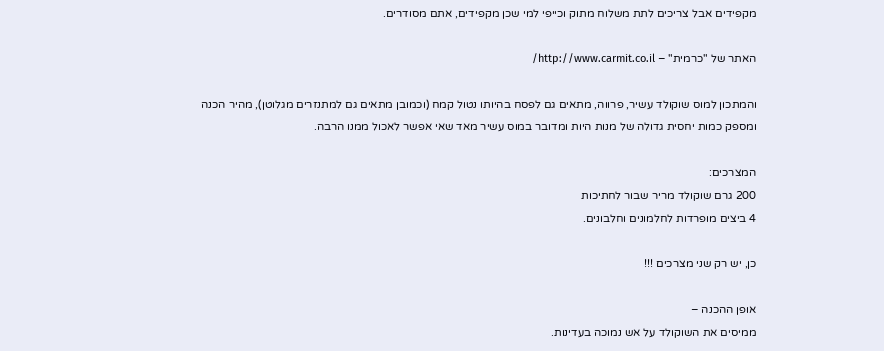מקפידים אבל צריכים לתת משלוח מתוק וכייפי למי שכן מקפידים, אתם מסודרים.

האתר של "כרמית" – http://www.carmit.co.il/

והמתכון למוס שוקולד עשיר, פרווה, מתאים גם לפסח בהיותו נטול קמח (וכמובן מתאים גם למתנזרים מגלוטן), מהיר הכנה ומספק כמות יחסית גדולה של מנות היות ומדובר במוס עשיר מאד שאי אפשר לאכול ממנו הרבה.

המצרכים:
200 גרם שוקולד מריר שבור לחתיכות
4 ביצים מופרדות לחלמונים וחלבונים.

כן, יש רק שני מצרכים !!!

אופן ההכנה –
ממיסים את השוקולד על אש נמוכה בעדינות.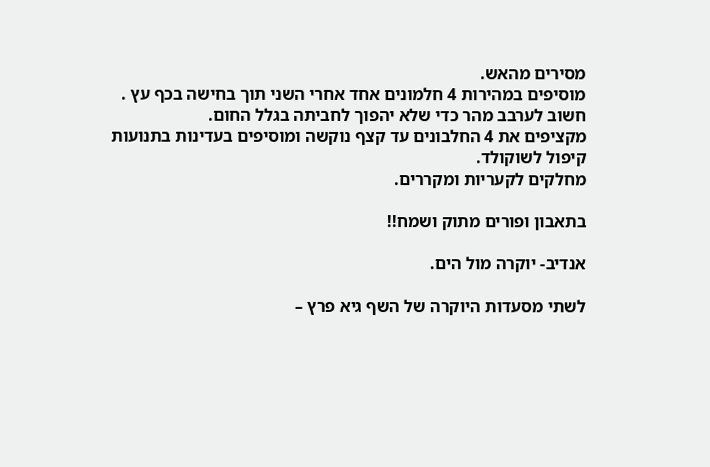מסירים מהאש.
מוסיפים במהירות 4 חלמונים אחד אחרי השני תוך בחישה בכף עץ . חשוב לערבב מהר כדי שלא יהפוך לחביתה בגלל החום.
מקציפים את 4 החלבונים עד קצף נוקשה ומוסיפים בעדינות בתנועות קיפול לשוקולד.
מחלקים לקעריות ומקררים.

בתאבון ופורים מתוק ושמח!!

אנדיב- יוקרה מול הים.

לשתי מסעדות היוקרה של השף גיא פרץ –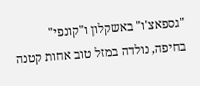"גספאצ'ו" באשקלון ו"קונפי" בחיפה, נולדה במזל טוב אחות קטנה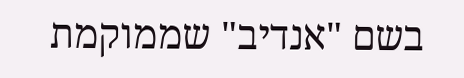בשם "אנדיב" שממוקמת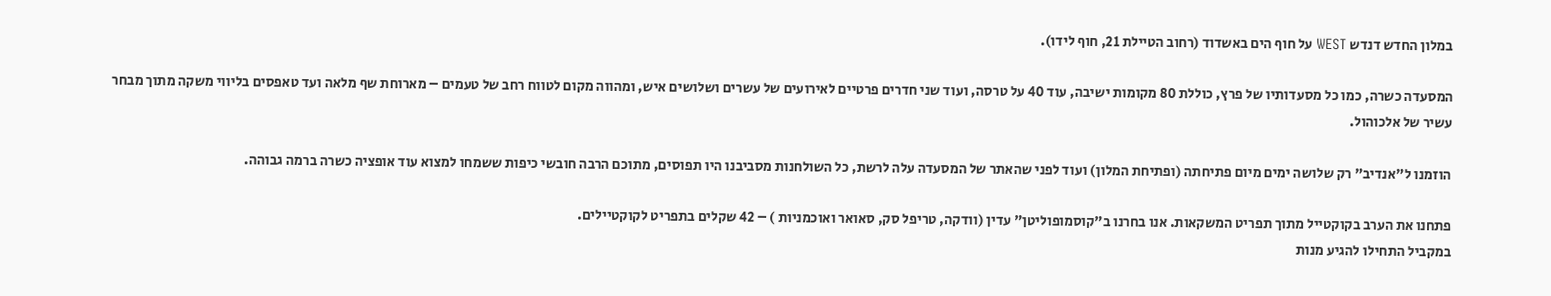במלון החדש דנדש WEST על חוף הים באשדוד (רחוב הטיילת 21, חוף לידו).

המסעדה כשרה, כמו כל מסעדותיו של פרץ, כוללת 80 מקומות ישיבה, עוד 40 על טרסה, ועוד שני חדרים פרטיים לאירועים של עשרים ושלושים איש, ומהווה מקום לטווח רחב של טעמים – מארוחת שף מלאה ועד טאפסים בליווי משקה מתוך מבחר עשיר של אלכוהול.

הוזמנו ל"אנדיב" רק שלושה ימים מיום פתיחתה (ופתיחת המלון) ועוד לפני שהאתר של המסעדה עלה לרשת, כל השולחנות מסביבנו היו תפוסים, מתוכם הרבה חובשי כיפות ששמחו למצוא עוד אופציה כשרה ברמה גבוהה.

פתחנו את הערב בקוקטייל מתוך תפריט המשקאות. אנו בחרנו ב"קוסמופוליטן" עדין (וודקה, טריפל סק, סאואר ואוכמניות ) – 42 שקלים בתפריט לקוקטיילים.
במקביל התחילו להגיע מנות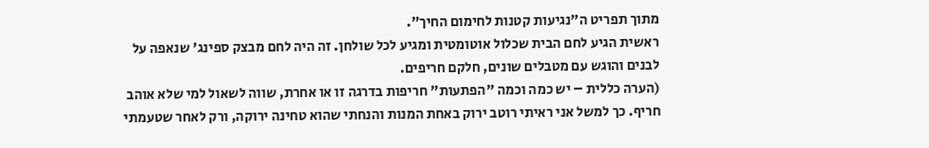מתוך תפריט ה"נגיעות קטנות לחימום החיך".
ראשית הגיע לחם הבית שכלול אוטומטית ומגיע לכל שולחן. זה היה לחם מבצק ספינג' שנאפה על לבנים והוגש עם מטבלים שונים, חלקם חריפים.
(הערה כללית – יש כמה וכמה "הפתעות" חריפות בדרגה זו או אחרת, שווה לשאול למי שלא אוהב חריף. כך למשל אני ראיתי רוטב ירוק באחת המנות והנחתי שהוא טחינה ירוקה, ורק לאחר שטעמתי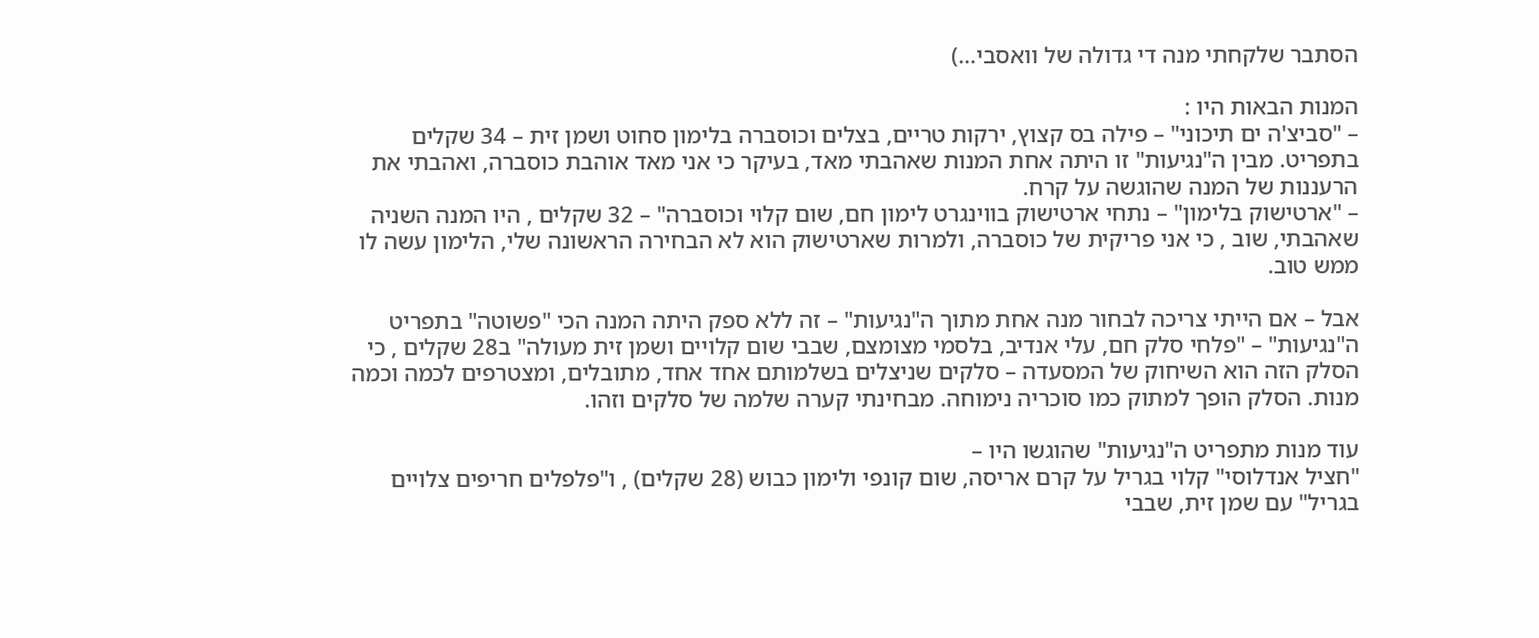הסתבר שלקחתי מנה די גדולה של וואסבי…)

המנות הבאות היו :
– "סביצ'ה ים תיכוני" – פילה בס קצוץ, ירקות טריים, בצלים וכוסברה בלימון סחוט ושמן זית – 34 שקלים בתפריט. מבין ה"נגיעות" זו היתה אחת המנות שאהבתי מאד, בעיקר כי אני מאד אוהבת כוסברה, ואהבתי את הרעננות של המנה שהוגשה על קרח.
– "ארטישוק בלימון" – נתחי ארטישוק בווינגרט לימון חם, שום קלוי וכוסברה" – 32 שקלים , היו המנה השניה שאהבתי, שוב , כי אני פריקית של כוסברה, ולמרות שארטישוק הוא לא הבחירה הראשונה שלי, הלימון עשה לו ממש טוב.

אבל – אם הייתי צריכה לבחור מנה אחת מתוך ה"נגיעות" – זה ללא ספק היתה המנה הכי "פשוטה" בתפריט ה"נגיעות" – "פלחי סלק חם, עלי אנדיב, בלסמי מצומצם, שבבי שום קלויים ושמן זית מעולה" ב28 שקלים , כי הסלק הזה הוא השיחוק של המסעדה – סלקים שניצלים בשלמותם אחד אחד, מתובלים, ומצטרפים לכמה וכמה מנות. הסלק הופך למתוק כמו סוכריה נימוחה. מבחינתי קערה שלמה של סלקים וזהו.

עוד מנות מתפריט ה"נגיעות" שהוגשו היו –
"חציל אנדלוסי" קלוי בגריל על קרם אריסה, שום קונפי ולימון כבוש (28 שקלים) , ו"פלפלים חריפים צלויים בגריל" עם שמן זית, שבבי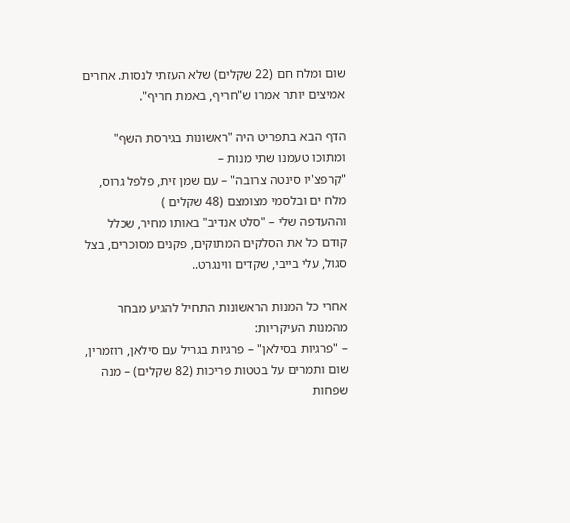שום ומלח חם (22 שקלים) שלא העזתי לנסות. אחרים אמיצים יותר אמרו ש"חריף, באמת חריף".

הדף הבא בתפריט היה "ראשונות בגירסת השף" ומתוכו טעמנו שתי מנות –
"קרפצ'יו סינטה צרובה" – עם שמן זית, פלפל גרוס, מלח ים ובלסמי מצומצם (48 שקלים )
וההעדפה שלי – "סלט אנדיב" באותו מחיר, שכלל קודם כל את הסלקים המתוקים, פקנים מסוכרים, בצל סגול, עלי בייבי, שקדים ווינגרט..

אחרי כל המנות הראשונות התחיל להגיע מבחר מהמנות העיקריות:
– "פרגיות בסילאן" – פרגיות בגריל עם סילאן, רוזמרין, שום ותמרים על בטטות פריכות (82 שקלים) – מנה שפחות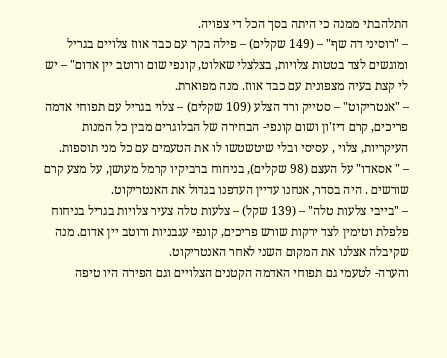התלהבתי ממנה כי היתה בסך הכל די צפויה.
– "רוסיני דה שף" – (149 שקלים) – פילה בקר עם כבד אווז צלויים בגריל ומוגשים לצד בטטות צלויות, בצלצלי שאלוט, קונפי שום ורוטב יין אדום" – יש לי קצת בעיה מצפונית עם כבד אווז. מנה מפוארת.
– "אנטריקוט" – סטייק ורד הצלע (109 שקלים) – צלוי בגריל עם תפוחי אדמה פריכים, קרם דיז'ון ושום קונפי- הבחירה של הבלוגרים מבין כל המנות העיקריות, צלוי , עסיסי ובלי שיטשטשו לו את הטעמים עם כל מני תוספות.
– " אסאדו" על העצם (98 שקלים), בניחוח ברביקיו קרמל מעושן, על מצע קרם שורשים . היה בסדר, אנחנו עדיין העדפנו בגדול את האנטריקוט.
– "בייבי צלעות טלה" – (139 שקל) – צלעות טלה צעיר צלויות בגריל בניחוח פלפלת וטימין לצד ירקות שורש פריכים, קונפי עגבניות ורוטב יין אדום. מנה שקיבלה אצלנו את המקום השני לאחר האנטריקוט.
והערה- לטעמי גם תפוחי האדמה הקטנים הצלויים וגם הפירה היו טיפה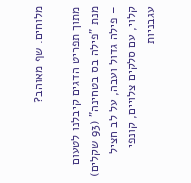מלוחים. שף מאוהב?

מתוך תפריט הדגים קיבלנו לטעום מנת "פילה בס בטחינה" (93 שקלים) – פילה גדול ועבה, על לב חציל קלוי, עם סלקים צלויים, קונפי עגבניות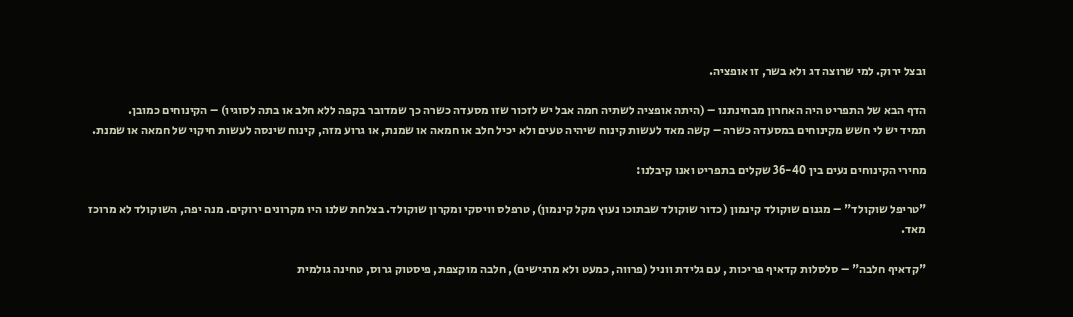ובצל ירוק. למי שרוצה דג ולא בשר, זו אופציה.

הדף הבא של התפריט היה האחרון מבחינתנו – (היתה אופציה לשתיה חמה אבל יש לזכור שזו מסעדה כשרה כך שמדובר בקפה ללא חלב או בתה לסוגיו) – הקינוחים כמובן.
תמיד יש לי חשש מקינוחים במסעדה כשרה – קשה מאד לעשות קינוח שיהיה טעים ולא יכיל חלב או חמאה או שמנת, או גרוע מזה, קינוח שינסה לעשות חיקוי של חמאה או שמנת.

מחירי הקינוחים נעים בין 36-40 שקלים בתפריט ואנו קיבלנו:

"טריפל שוקולד" – מגנום שוקולד קינמון (כדור שוקולד שבתוכו נעוץ מקל קינמון), טרפלס וויסקי ומקרון שוקולד. בצלחת שלנו היו מקרונים ירוקים. מנה יפה, השוקולד לא מרוכז מאד.

"קדאיף חלבה" – סלסלות קדאיף פריכות , עם גלידת ווניל (פרווה, כמעט ולא מרגישים), חלבה מוקצפת, פיסטוק גרוס, טחינה גולמית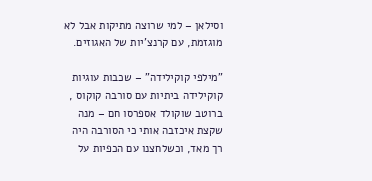וסילאן – למי שרוצה מתיקות אבל לא מוגזמת, עם קרנצ'יות של האגוזים.

"מילפי קוקילידה" – שכבות עוגיות קוקילידה ביתיות עם סורבה קוקוס , ברוטב שוקולד אספרסו חם – מנה שקצת איכזבה אותי כי הסורבה היה רך מאד, וכשלחצנו עם הכפיות על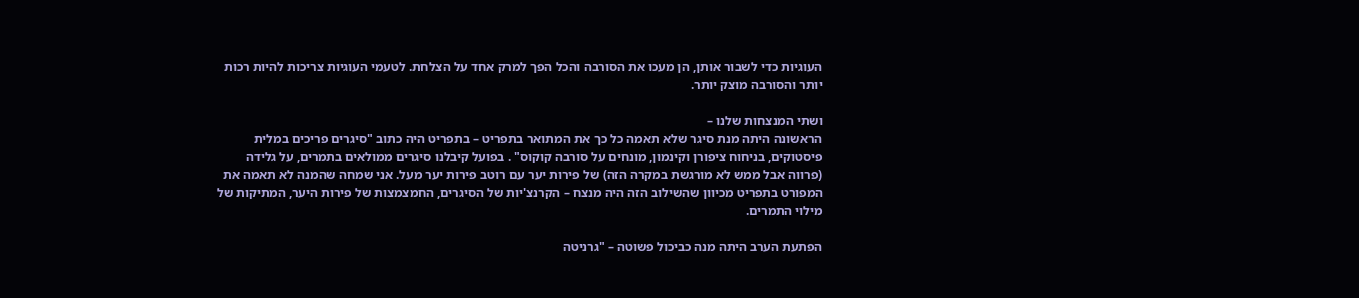העוגיות כדי לשבור אותן, הן מעכו את הסורבה והכל הפך למרק אחד על הצלחת. לטעמי העוגיות צריכות להיות רכות יותר והסורבה מוצק יותר.

ושתי המנצחות שלנו –
הראשונה היתה מנת סיגר שלא תאמה כל כך את המתואר בתפריט – בתפריט היה כתוב "סיגרים פריכים במלית פיסטוקים, בניחוח ציפורן וקינמון, מונחים על סורבה קוקוס" . בפועל קיבלנו סיגרים ממולאים בתמרים, על גלידה (פרווה אבל ממש לא מורגשת במקרה הזה) של פירות יער עם רוטב פירות יער מעל. אני שמחה שהמנה לא תאמה את המפורט בתפריט מכיוון שהשילוב הזה היה מנצח – הקרנצ'יות של הסיגרים, החמצמצות של פירות היער, המתיקות של מילוי התמרים.

הפתעת הערב היתה מנה כביכול פשוטה – "גרניטה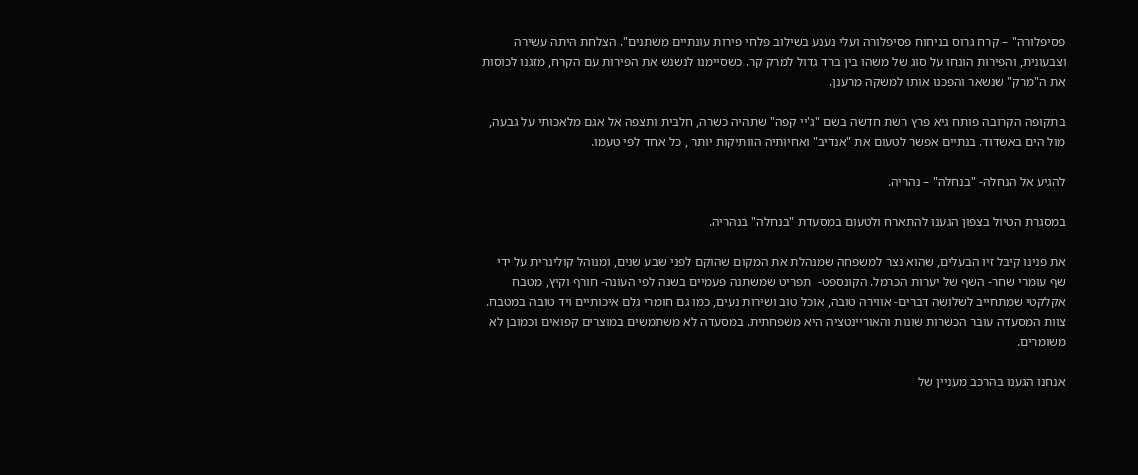פסיפלורה" – קרח גרוס בניחוח פסיפלורה ועלי נענע בשילוב פלחי פירות עונתיים משתנים". הצלחת היתה עשירה וצבעונית, והפירות הונחו על סוג של משהו בין ברד גדול למרק קר. כשסיימנו לנשנש את הפירות עם הקרח, מזגנו לכוסות את ה"מרק" שנשאר והפכנו אותו למשקה מרענן.

בתקופה הקרובה פותח גיא פרץ רשת חדשה בשם "ג'יי קפה" שתהיה כשרה, חלבית ותצפה אל אגם מלאכותי על גבעה, מול הים באשדוד. בנתיים אפשר לטעום את "אנדיב" ואחיותיה הוותיקות יותר , כל אחד לפי טעמו.

להגיע אל הנחלה- "בנחלה" – נהריה.

במסגרת הטיול בצפון הגענו להתארח ולטעום במסעדת "בנחלה" בנהריה.

את פנינו קיבל זיו הבעלים, שהוא נצר למשפחה שמנהלת את המקום שהוקם לפני שבע שנים, ומנוהל קולינרית על ידי שף עומרי שחר- השף של יערות הכרמל. הקונספט-  תפריט שמשתנה פעמיים בשנה לפי העונה- חורף וקיץ, מטבח אקלקטי שמתחייב לשלושה דברים- אווירה טובה, אוכל טוב ושירות נעים, כמו גם חומרי גלם איכותיים ויד טובה במטבח. צוות המסעדה עובר הכשרות שונות והאוריינטציה היא משפחתית. במסעדה לא משתמשים במוצרים קפואים וכמובן לא משומרים.

אנחנו הגענו בהרכב מעניין של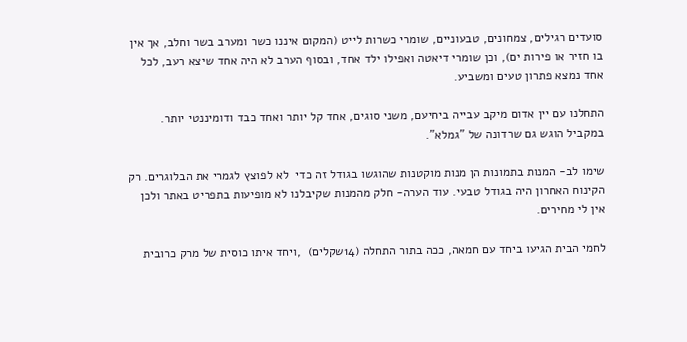סועדים רגילים, צמחונים, טבעוניים, שומרי כשרות לייט (המקום איננו כשר ומערב בשר וחלב, אך אין בו חזיר או פירות ים), וכן שומרי דיאטה ואפילו ילד אחד, ובסוף הערב לא היה אחד שיצא רעב, לכל אחד נמצא פתרון טעים ומשביע.

התחלנו עם יין אדום מיקב עבייה ביחיעם, משני סוגים, אחד קל יותר ואחד כבד ודומיננטי יותר. במקביל הוגש גם שרדונה של "גמלא".

שימו לב- המנות בתמונות הן מנות מוקטנות שהוגשו בגודל זה כדי  לא לפוצץ לגמרי את הבלוגרים. רק הקינוח האחרון היה בגודל טבעי. עוד הערה- חלק מהמנות שקיבלנו לא מופיעות בתפריט באתר ולכן אין לי מחירים.

לחמי הבית הגיעו ביחד עם חמאה, ככה בתור התחלה (14שקלים)  ,ויחד איתו כוסית של מרק כרובית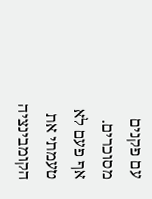עם פקנים מסוכרים. אף פעם לא טעמתי את הקומבינציה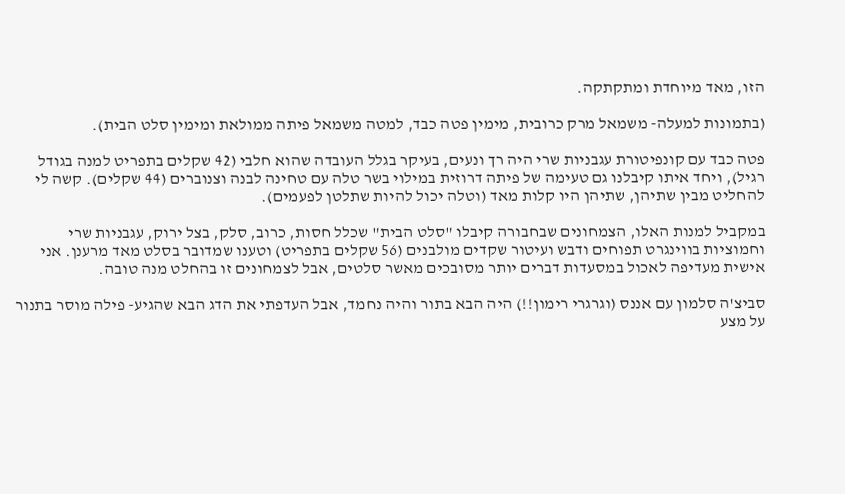הזו, מאד מיוחדת ומתקתקה.

(בתמונות למעלה- משמאל מרק כרובית, מימין פטה כבד, למטה משמאל פיתה ממולאת ומימין סלט הבית).

פטה כבד עם קונפיטורת עגבניות שרי היה רך ונעים, בעיקר בגלל העובדה שהוא חלבי (42 שקלים בתפריט למנה בגודל רגיל), ויחד איתו קיבלנו גם טעימה של פיתה דרוזית במילוי בשר טלה עם טחינה לבנה וצנוברים (44 שקלים). קשה לי להחליט מבין שתיהן, שתיהן היו קלות מאד (וטלה יכול להיות שתלטן לפעמים).

במקביל למנות האלו, הצמחונים שבחבורה קיבלו "סלט הבית" שכלל חסות, כרוב, סלק, בצל ירוק, עגבניות שרי וחמוציות בווינגרט תפוחים ודבש ועיטור שקדים מולבנים (56 שקלים בתפריט) וטענו שמדובר בסלט מאד מרענן. אני אישית מעדיפה לאכול במסעדות דברים יותר מסובכים מאשר סלטים, אבל לצמחונים זו בהחלט מנה טובה.

סביצ'ה סלמון עם אננס (וגרגרי רימון!!) היה הבא בתור והיה נחמד, אבל העדפתי את הדג הבא שהגיע- פילה מוסר בתנור על מצע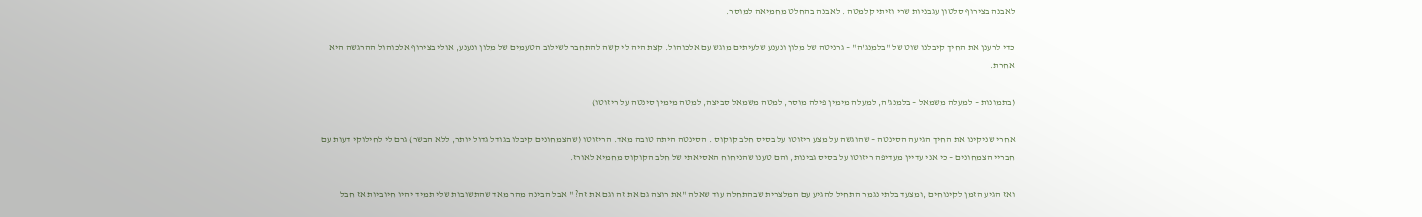לאבנה בצירוף סלטון עגבניות שרי וזיתי קלמטה . לאבנה בהחלט מחמיאה למוסר.

כדי לרענן את החיך קיבלנו שוט של "בלמנג'ה" – גרניטה של מלון ונענע שלעיתים מוגש עם אלכוהול. קצת היה לי קשה להתחבר לשילוב הטעמים של מלון ונענע, אולי בצירוף אלכוהול ההרגשה היא אחרת.

(בתמונות – למעלה משמאל – בלמנג'ה, למעלה מימין פילה מוסר, למטה משמאל סביצה, למטה מימין סינטה על ריזוטו)

אחרי שניקינו את החיך הגיעה הסינטה – שהוגשה על מצע ריזוטו על בסיס חלב קוקוס . הסינטה היתה טובה מאד. הריזוטו (שהצמחונים קיבלו בגודל גדול יותר, ללא הבשר) גרם לי לחילוקי דעות עם חבריי הצמחונים – כי אני עדיין מעדיפה ריזוטו על בסיס גבינות, והם טענו שהניחוח האסיאתי של חלב הקוקוס מחמיא לאורז.

ואז הגיע הזמן לקינוחים ,ומצעד בלתי נגמר התחיל להגיע עם המלצרית שבהתחלה עוד שאלה "את רוצה גם את זה וגם את זה? " אבל הבינה מהר מאד שהתשובות שלי תמיד יהיו חיוביות אז חבל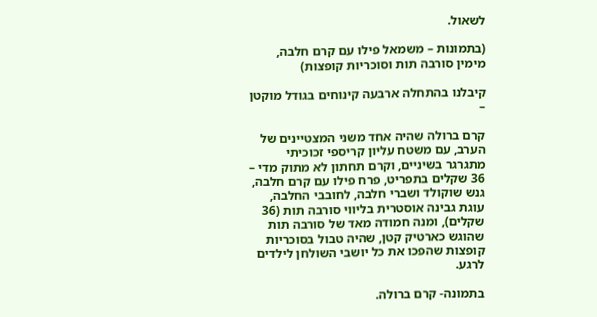לשאול.

(בתמונות – משמאל פילו עם קרם חלבה, מימין סורבה תות וסוכריות קופצות)

קיבלנו בהתחלה ארבעה קינוחים בגודל מוקטן –

קרם ברולה שהיה אחד משני המצטיינים של הערב, עם משטח עליון קריספי זכוכיתי מתגרגר בשיניים, וקרם תחתון לא מתוק מדי – 36 שקלים בתפריט, פרח פילו עם קרם חלבה, גנש שוקולד ושברי חלבה, לחובבי החלבה, עוגת גבינה אוסטרית בליווי סורבה תות (36 שקלים), ומנה חמודה מאד של סורבה תות שהוגש כארטיק קטן, שהיה טבול בסוכריות קופצות שהפכו את כל יושבי השולחן לילדים לרגע.

בתמונה- קרם ברולה.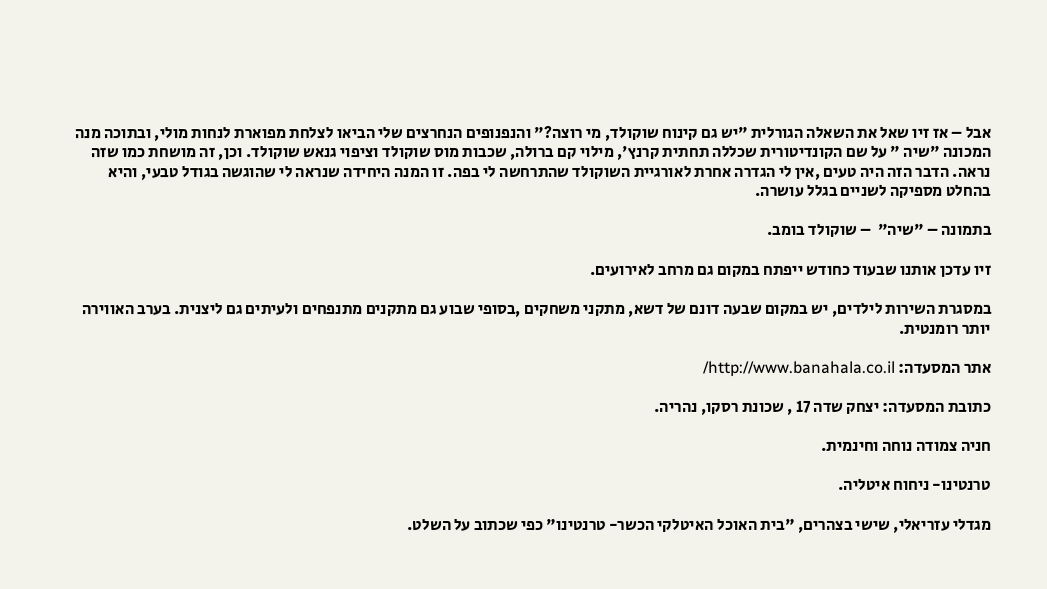אבל – אז זיו שאל את השאלה הגורלית "יש גם קינוח שוקולד, מי רוצה?" והנפנופים הנחרצים שלי הביאו לצלחת מפוארת לנחות מולי, ובתוכה מנה המכונה "שיה " על שם הקונדיטורית שכללה תחתית קרנץ', מילוי קם ברולה, שכבות מוס שוקולד וציפוי גנאש שוקולד. וכן, זה מושחת כמו שזה נראה. הדבר הזה היה טעים ,אין לי הגדרה אחרת לאורגיית השוקולד שהתרחשה לי בפה. זו המנה היחידה שנראה לי שהוגשה בגודל טבעי, והיא בהחלט מספיקה לשניים בגלל עושרה.

בתמונה – "שיה"  – שוקולד בומב.

זיו עדכן אותנו שבעוד כחודש ייפתח במקום גם מרחב לאירועים.

במסגרת השירות לילדים, יש במקום שבעה דונם של דשא, מתקני משחקים ,בסופי שבוע גם מתקנים מתנפחים ולעיתים גם ליצנית. בערב האווירה יותר רומנטית.

אתר המסעדה: http://www.banahala.co.il/

כתובת המסעדה: יצחק שדה 17 , שכונת רסקו, נהריה.

חניה צמודה נוחה וחינמית.

טרנטינו- ניחוח איטליה.

מגדלי עזריאלי, שישי בצהרים, "בית האוכל האיטלקי הכשר- טרנטינו" כפי שכתוב על השלט.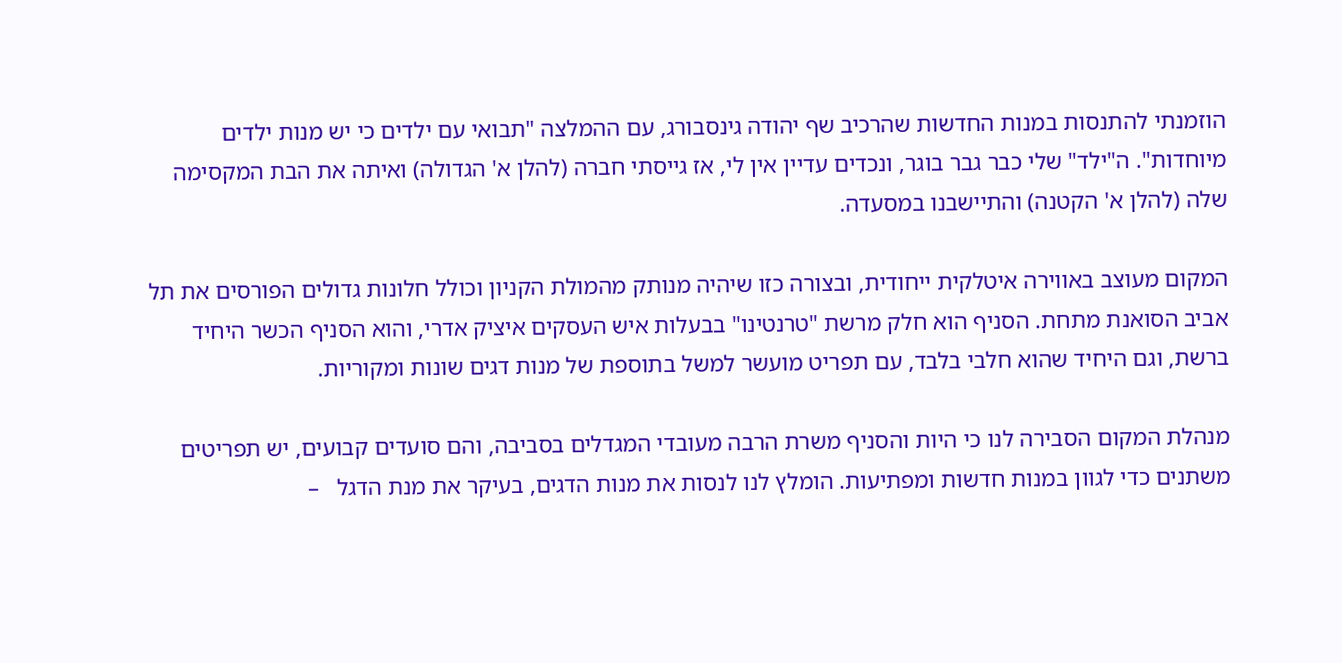הוזמנתי להתנסות במנות החדשות שהרכיב שף יהודה גינסבורג, עם ההמלצה "תבואי עם ילדים כי יש מנות ילדים מיוחדות". ה"ילד" שלי כבר גבר בוגר, ונכדים עדיין אין לי, אז גייסתי חברה (להלן א' הגדולה) ואיתה את הבת המקסימה שלה (להלן א' הקטנה) והתיישבנו במסעדה.

המקום מעוצב באווירה איטלקית ייחודית, ובצורה כזו שיהיה מנותק מהמולת הקניון וכולל חלונות גדולים הפורסים את תל אביב הסואנת מתחת. הסניף הוא חלק מרשת "טרנטינו" בבעלות איש העסקים איציק אדרי, והוא הסניף הכשר היחיד ברשת, וגם היחיד שהוא חלבי בלבד, עם תפריט מועשר למשל בתוספת של מנות דגים שונות ומקוריות.

מנהלת המקום הסבירה לנו כי היות והסניף משרת הרבה מעובדי המגדלים בסביבה, והם סועדים קבועים, יש תפריטים משתנים כדי לגוון במנות חדשות ומפתיעות. הומלץ לנו לנסות את מנות הדגים, בעיקר את מנת הדגל   –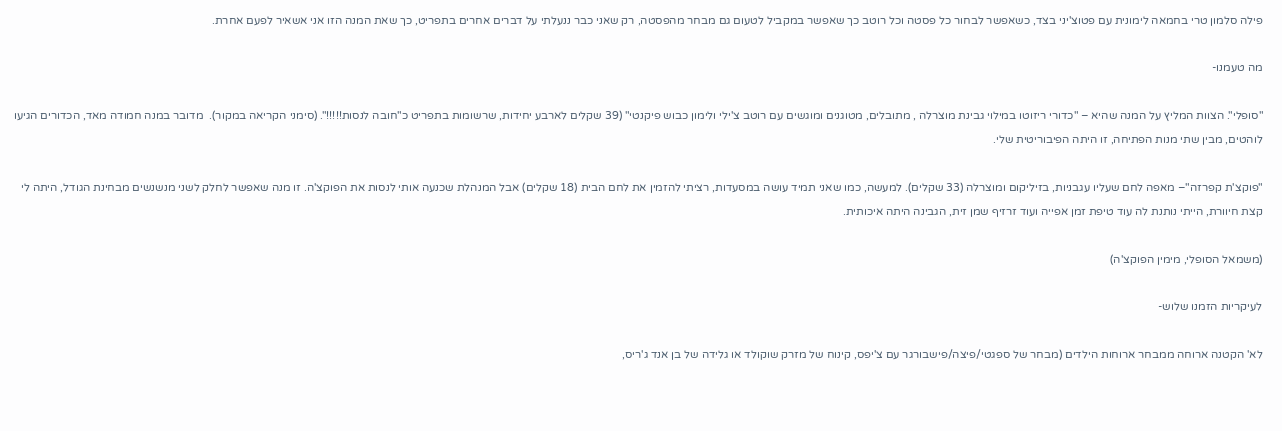פילה סלמון טרי בחמאה לימונית עם פטוצ'יני בצד, כשאפשר לבחור כל פסטה וכל רוטב כך שאפשר במקביל לטעום גם מבחר מהפסטה, רק שאני כבר ננעלתי על דברים אחרים בתפריט, כך שאת המנה הזו אני אשאיר לפעם אחרת.

מה טעמנו-

"סופלי". הצוות המליץ על המנה שהיא – "כדורי ריזוטו במילוי גבינת מוצרלה , מתובלים, מטוגנים ומוגשים עם רוטב צ'ילי ולימון כבוש פיקנטי" (39 שקלים לארבע יחידות, שרשומות בתפריט כ"חובה לנסות!!!!!". (סימני הקריאה במקור).  מדובר במנה חמודה מאד, הכדורים הגיעו לוהטים, מבין שתי מנות הפתיחה, זו היתה הפיבוריטית שלי.

"פוקצ'ת קפרזה"– מאפה לחם שעליו עגבניות, בזיליקום ומוצרלה (33 שקלים). למעשה, כמו שאני תמיד עושה במסעדות, רציתי להזמין את לחם הבית (18 שקלים) אבל המנהלת שכנעה אותי לנסות את הפוקצ'ה. זו מנה שאפשר לחלק לשני מנשנשים מבחינת הגודל, היתה לי קצת חיוורת, הייתי נותנת לה עוד טיפת זמן אפייה ועוד זרזיף שמן זית, הגבינה היתה איכותית.

(משמאל הסופלי, מימין הפוקצ'ה)

לעיקריות הזמנו שלוש-

לא' הקטנה ארוחה ממבחר ארוחות הילדים (מבחר של ספגטי/פיצה/פישבורגר עם צ'יפס, קינוח של מזרק שוקולד או גלידה של בן אנד ג'ריס,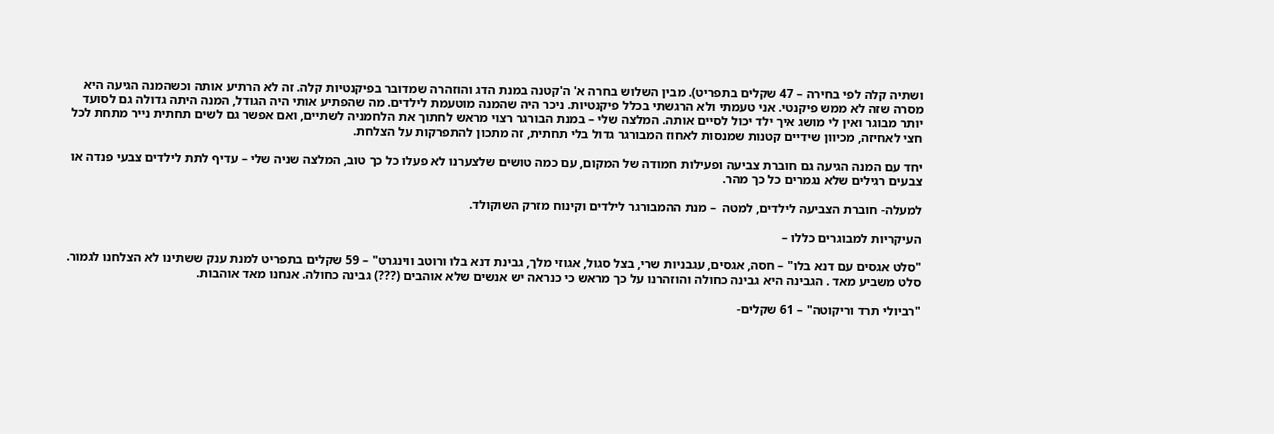ושתיה קלה לפי בחירה – 47 שקלים בתפריט). מבין השלוש בחרה א' ה'קטנה במנת הדג והוזהרה שמדובר בפיקנטיות קלה. זה לא הרתיע אותה וכשהמנה הגיעה היא מסרה שזה לא ממש פיקנטי. אני טעמתי ולא הרגשתי בכלל פיקנטיות. ניכר היה שהמנה מוטעמת לילדים. מה שהפתיע אותי היה הגודל, המנה היתה גדולה גם לסועד יותר מבוגר ואין לי מושג איך ילד יכול לסיים אותה. המלצה שלי – במנת הבורגר רצוי מראש לחתוך את הלחמניה לשתיים, ואם אפשר גם לשים תחתית נייר מתחת לכל חצי לאחיזה, מכיוון שידיים קטנות שמנסות לאחוז המבורגר גדול בלי תחתית, זה מתכון להתפרקות על הצלחת.

יחד עם המנה הגיעה גם חוברת צביעה ופעילות חמודה של המקום, עם כמה טושים שלצערנו לא פעלו כל כך טוב, המלצה שניה שלי – עדיף לתת לילדים צבעי פנדה או צבעים רגילים שלא נגמרים כל כך מהר.

למעלה- חוברת הצביעה לילדים, למטה  – מנת ההמבורגר לילדים וקינוח מזרק השוקולד.

העיקריות למבוגרים כללו –

"סלט אגסים עם דנא בלו" – חסה, אגסים, עגבניות שרי, בצל סגול, אגוזי מלך, גבינת דנא בלו ורוטב ווינגרט" – 59 שקלים בתפריט למנת ענק ששתינו לא הצלחנו לגמור. סלט משביע מאד . הגבינה היא גבינה כחולה והוזהרנו על כך מראש כי כנראה יש אנשים שלא אוהבים (???) גבינה כחולה. אנחנו מאד אוהבות.

"רביולי תרד וריקוטה" – 61 שקלים-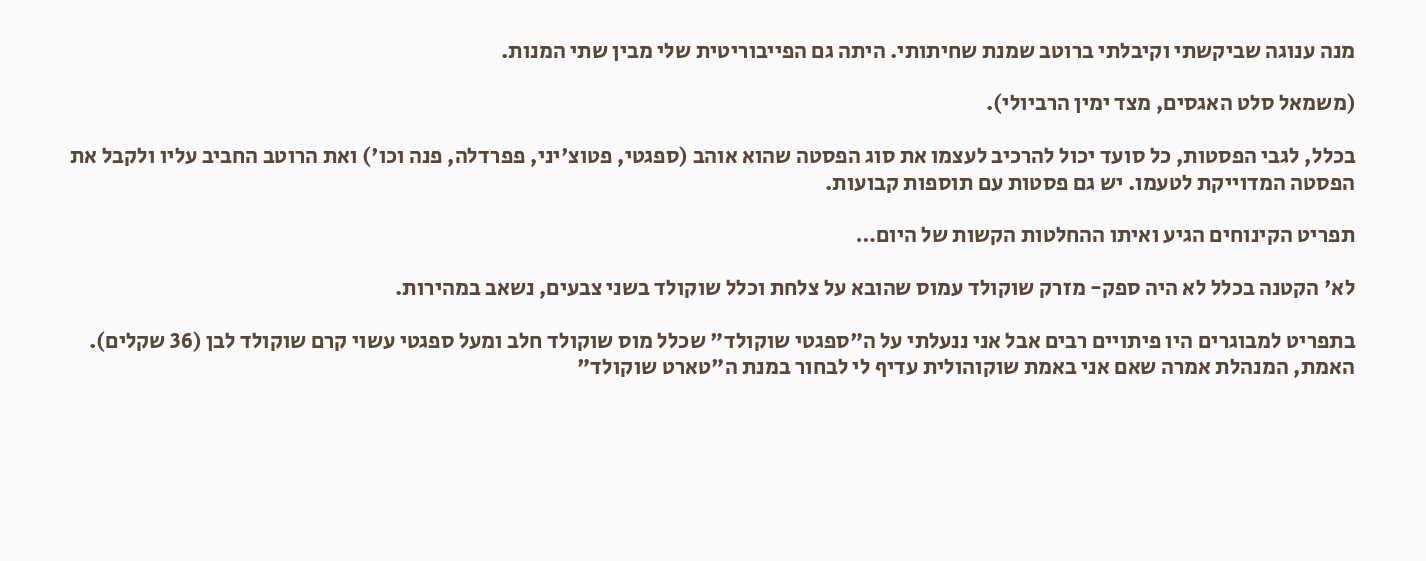מנה ענוגה שביקשתי וקיבלתי ברוטב שמנת שחיתותי. היתה גם הפייבוריטית שלי מבין שתי המנות.

(משמאל סלט האגסים, מצד ימין הרביולי).

בכלל, לגבי הפסטות, כל סועד יכול להרכיב לעצמו את סוג הפסטה שהוא אוהב (ספגטי, פטוצ'יני, פפרדלה, פנה וכו') ואת הרוטב החביב עליו ולקבל את הפסטה המדוייקת לטעמו. יש גם פסטות עם תוספות קבועות.

תפריט הקינוחים הגיע ואיתו ההחלטות הקשות של היום…

לא' הקטנה בכלל לא היה ספק- מזרק שוקולד עמוס שהובא על צלחת וכלל שוקולד בשני צבעים, נשאב במהירות.

בתפריט למבוגרים היו פיתויים רבים אבל אני ננעלתי על ה"ספגטי שוקולד" שכלל מוס שוקולד חלב ומעל ספגטי עשוי קרם שוקולד לבן (36 שקלים). האמת, המנהלת אמרה שאם אני באמת שוקוהולית עדיף לי לבחור במנת ה"טארט שוקולד"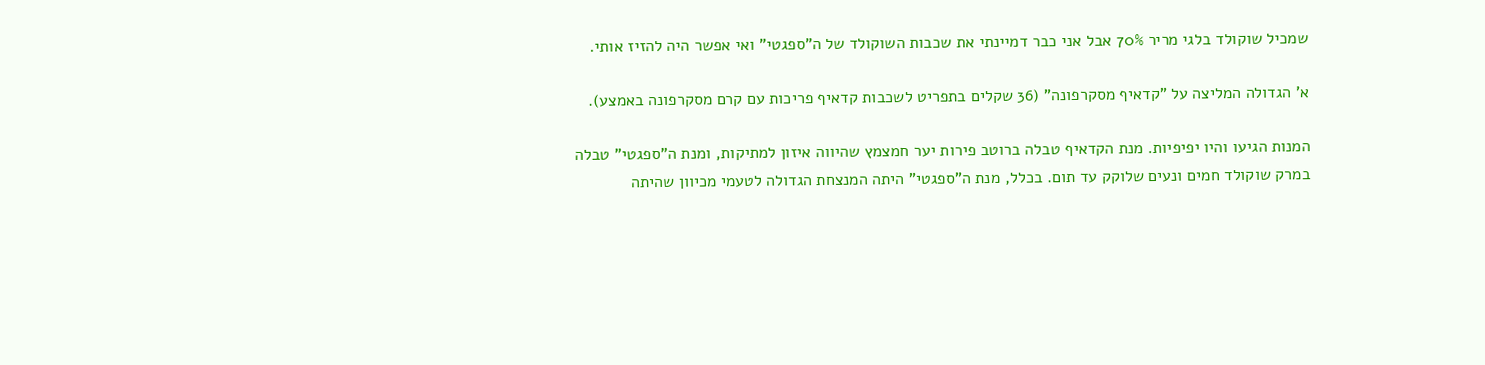שמכיל שוקולד בלגי מריר 70% אבל אני כבר דמיינתי את שכבות השוקולד של ה"ספגטי" ואי אפשר היה להזיז אותי.

א' הגדולה המליצה על "קדאיף מסקרפונה" (36 שקלים בתפריט לשכבות קדאיף פריכות עם קרם מסקרפונה באמצע).

המנות הגיעו והיו יפיפיות. מנת הקדאיף טבלה ברוטב פירות יער חמצמץ שהיווה איזון למתיקות, ומנת ה"ספגטי" טבלה במרק שוקולד חמים ונעים שלוקק עד תום. בכלל, מנת ה"ספגטי" היתה המנצחת הגדולה לטעמי מכיוון שהיתה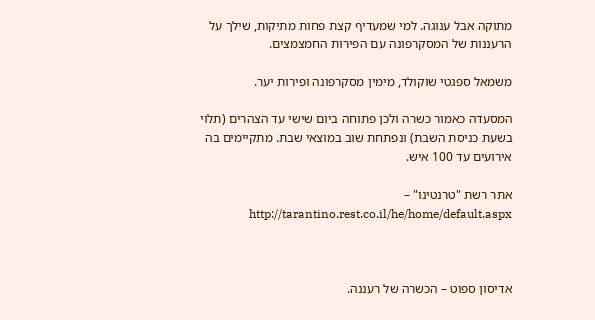מתוקה אבל ענוגה. למי שמעדיף קצת פחות מתיקות, שילך על הרעננות של המסקרפונה עם הפירות החמצמצים.

משמאל ספגטי שוקולד, מימין מסקרפונה ופירות יער.

המסעדה כאמור כשרה ולכן פתוחה ביום שישי עד הצהרים (תלוי בשעת כניסת השבת) ונפתחת שוב במוצאי שבת. מתקיימים בה אירועים עד 100 איש.

אתר רשת "טרנטינו" – http://tarantino.rest.co.il/he/home/default.aspx



אדיסון ספוט – הכשרה של רעננה.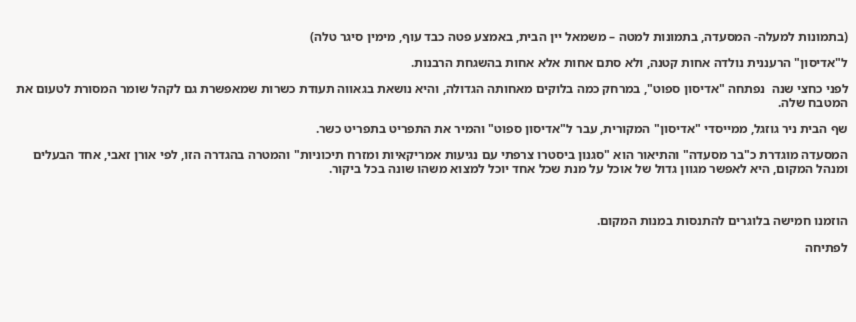(בתמונות למעלה- המסעדה, בתמונות למטה – משמאל יין הבית, באמצע פטה כבד עוף, מימין סיגר טלה)

ל"אדיסון" הרעננית נולדה אחות קטנה, ולא סתם אחות אלא אחות בהשגחת הרבנות.

לפני כחצי שנה  נפתחה "אדיסון ספוט", במרחק כמה בלוקים מאחותה הגדולה, והיא נושאת בגאווה תעודת כשרות שמאפשרת גם לקהל שומר המסורת לטעום את המטבח שלה.

שף הבית ניר גוזגל, ממייסדי "אדיסון" המקורית, עבר ל"אדיסון ספוט" והמיר את התפריט בתפריט כשר.

המסעדה מוגדרת כ"בר מסעדה" והתיאור הוא "סגנון ביסטרו צרפתי עם נגיעות אמריקאיות ומזרח תיכוניות" והמטרה בהגדרה הזו, לפי אורן זאבי, אחד הבעלים ומנהל המקום, היא לאפשר מגוון גדול של אוכל על מנת שכל אחד יוכל למצוא משהו שונה בכל ביקור.



הוזמנו חמישה בלוגרים להתנסות במנות המקום.

לפתיחה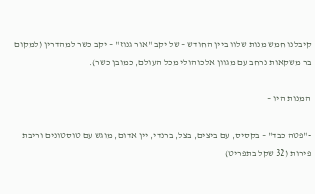קיבלנו חמש מנות שלוו ביין החודש – של יקב "אור גנוז" – יקב כשר למהדרין (למקום בר משקאות נרחב עם מגוון אלכוהולי מכל העולם, כמובן כשר).

המנות היו –

-"פטה כבד" – בקסיס, עם ביצים, בצל, ברנדי, יין אדום, מוגש עם טוסטונים וריבת פירות (32 שקל בתפריט)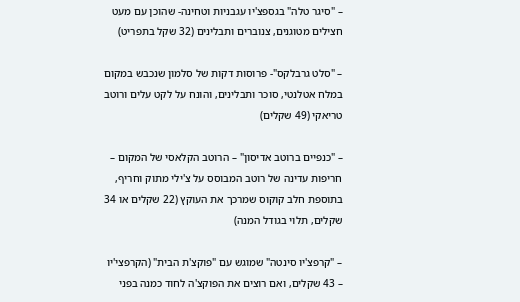– "סיגר טלה" בגספצ'יו עגבניות וטחינה- שהוכן עם מעט חצילים מטוגנים, צנוברים ותבלינים (32 שקל בתפריט)

– "סלט גרבלקס"- פרוסות דקות של סלמון שנכבש במקום במלח אטלנטי, סוכר ותבלינים, והונח על לקט עלים ורוטב טריאקי (49 שקלים)

– "כנפיים ברוטב אדיסון" – הרוטב הקלאסי של המקום – חריפות עדינה של רוטב המבוסס על צ'ילי מתוק וחריף, בתוספת חלב קוקוס שמרכך את העוקץ (22 שקלים או 34 שקלים, תלוי בגודל המנה)

– "קרפצ'יו סינטה" שמוגש עם "פוקצ'ת הבית" (הקרפצי'יו – 43 שקלים, ואם רוצים את הפוקצ'ה לחוד כמנה בפני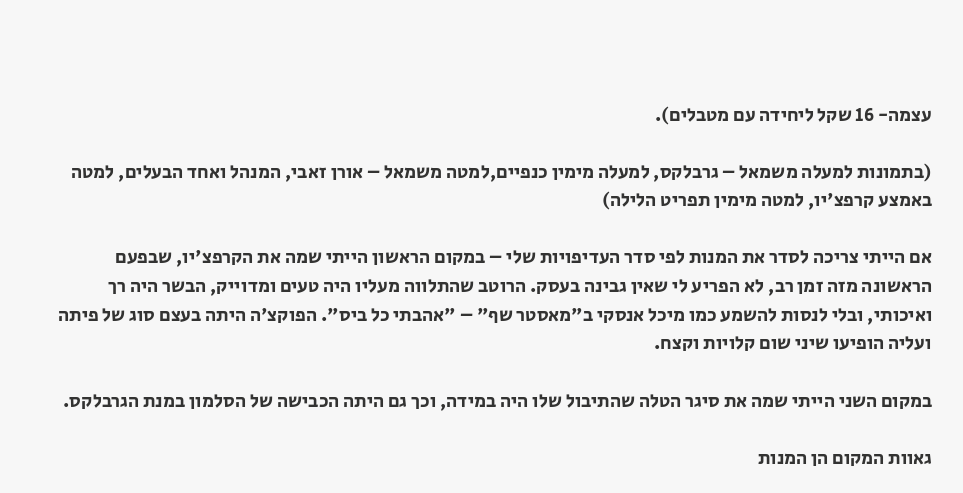עצמה- 16 שקל ליחידה עם מטבלים).

(בתמונות למעלה משמאל – גרבלקס, למעלה מימין כנפיים,למטה משמאל – אורן זאבי, המנהל ואחד הבעלים, למטה באמצע קרפצ'יו, למטה מימין תפריט הלילה)

אם הייתי צריכה לסדר את המנות לפי סדר העדיפויות שלי – במקום הראשון הייתי שמה את הקרפצ'יו, שבפעם הראשונה מזה זמן רב, לא הפריע לי שאין גבינה בעסק. הרוטב שהתלווה מעליו היה טעים ומדוייק, הבשר היה רך ואיכותי, ובלי לנסות להשמע כמו מיכל אנסקי ב"מאסטר שף" – "אהבתי כל ביס". הפוקצ'ה היתה בעצם סוג של פיתה ועליה הופיעו שיני שום קלויות וקצח.

במקום השני הייתי שמה את סיגר הטלה שהתיבול שלו היה במידה, וכך גם היתה הכבישה של הסלמון במנת הגרבלקס.

גאוות המקום הן המנות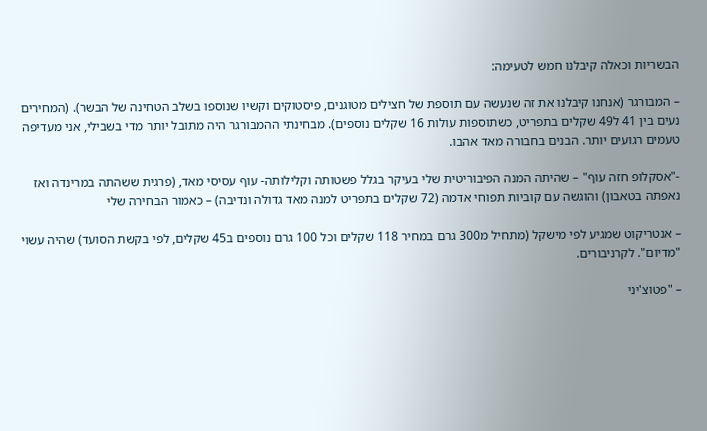הבשריות וכאלה קיבלנו חמש לטעימה:

– המבורגר (אנחנו קיבלנו את זה שנעשה עם תוספת של חצילים מטוגנים, פיסטוקים וקשיו שנוספו בשלב הטחינה של הבשר). (המחירים נעים בין 41 ל49 שקלים בתפריט, כשתוספות עולות 16 שקלים נוספים). מבחינתי ההמבורגר היה מתובל יותר מדי בשבילי, אני מעדיפה טעמים רגועים יותר. הבנים בחבורה מאד אהבו.

-"אסקלופ חזה עוף" – שהיתה המנה הפיבוריטית שלי בעיקר בגלל פשטותה וקלילותה- עוף עסיסי מאד, (פרגית ששהתה במרינדה ואז נאפתה בטאבון) והוגשה עם קוביות תפוחי אדמה (72 שקלים בתפריט למנה מאד גדולה ונדיבה) – כאמור הבחירה שלי

– אנטריקוט שמגיע לפי מישקל (מתחיל מ300 גרם במחיר 118 שקלים וכל 100 גרם נוספים ב45 שקלים, לפי בקשת הסועד) שהיה עשוי "מדיום". לקרניבורים.

– "פטוצ'יני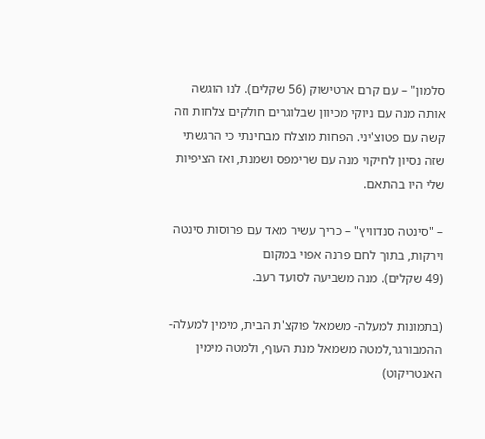סלמון" – עם קרם ארטישוק (56 שקלים). לנו הוגשה אותה מנה עם ניוקי מכיוון שבלוגרים חולקים צלחות וזה קשה עם פטוצ'יני. הפחות מוצלח מבחינתי כי הרגשתי שזה נסיון לחיקוי מנה עם שרימפס ושמנת, ואז הציפיות שלי היו בהתאם.

– "סינטה סנדוויץ" – כריך עשיר מאד עם פרוסות סינטה וירקות, בתוך לחם פרנה אפוי במקום
(49 שקלים). מנה משביעה לסועד רעב.

(בתמונות למעלה- משמאל פוקצ'ת הבית, מימין למעלה- ההמבורגר,למטה משמאל מנת העוף, ולמטה מימין האנטריקוט)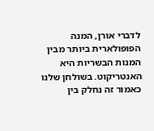לדברי אורן, המנה הפופולארית ביותר מבין המנות הבשריות היא האנטריקוט. בשולחן שלנו כאמור זה נחלק בין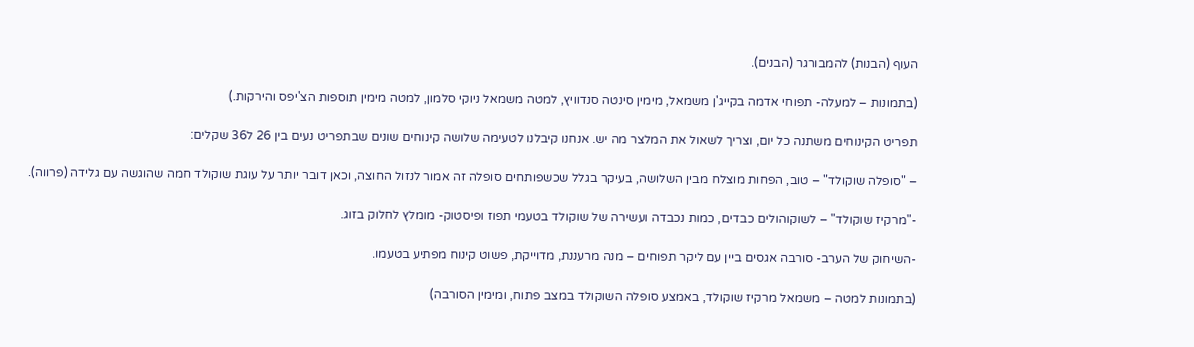העוף (הבנות) להמבורגר (הבנים).

(בתמונות – למעלה- תפוחי אדמה בקייג'ן משמאל, מימין סינטה סנדוויץ, למטה משמאל ניוקי סלמון, למטה מימין תוספות הצ'יפס והירקות.)

תפריט הקינוחים משתנה כל יום, וצריך לשאול את המלצר מה יש. אנחנו קיבלנו לטעימה שלושה קינוחים שונים שבתפריט נעים בין 26 ל36 שקלים:

– "סופלה שוקולד" – טוב, הפחות מוצלח מבין השלושה, בעיקר בגלל שכשפותחים סופלה זה אמור לנזול החוצה, וכאן דובר יותר על עוגת שוקולד חמה שהוגשה עם גלידה (פרווה).

-"מרקיז שוקולד" – לשוקוהולים כבדים, כמות נכבדה ועשירה של שוקולד בטעמי תפוז ופיסטוק- מומלץ לחלוק בזוג.

-השיחוק של הערב- סורבה אגסים ביין עם ליקר תפוחים – מנה מרעננת, מדוייקת, פשוט קינוח מפתיע בטעמו.

(בתמונות למטה – משמאל מרקיז שוקולד, באמצע סופלה השוקולד במצב פתוח, ומימין הסורבה)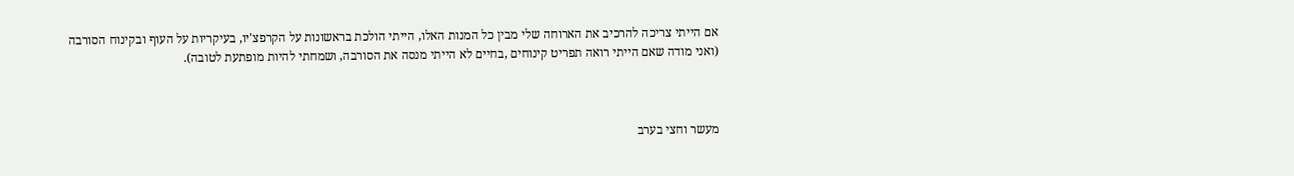אם הייתי צריכה להרכיב את הארוחה שלי מבין כל המנות האלו, הייתי הולכת בראשונות על הקרפצ'יו, בעיקריות על העוף ובקינוח הסורבה (ואני מודה שאם הייתי רואה תפריט קינוחים ,בחיים לא הייתי מנסה את הסורבה, ושמחתי להיות מופתעת לטובה).



מעשר וחצי בערב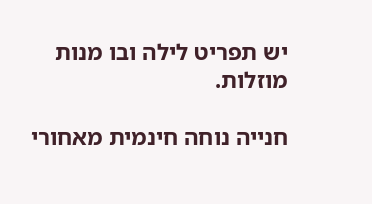יש תפריט לילה ובו מנות מוזלות.

חנייה נוחה חינמית מאחורי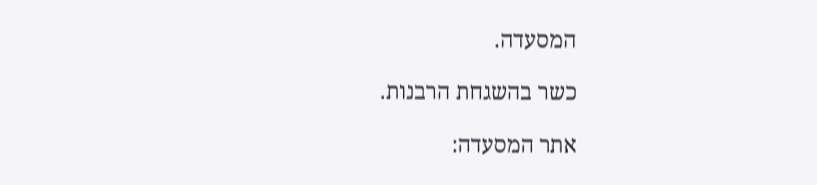המסעדה.

כשר בהשגחת הרבנות.

אתר המסעדה: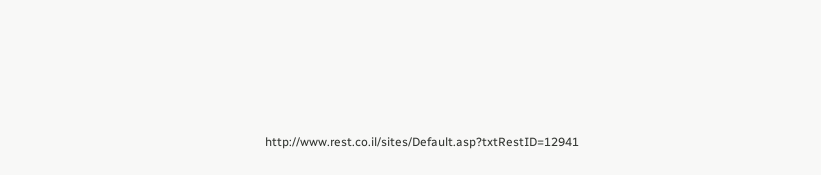http://www.rest.co.il/sites/Default.asp?txtRestID=12941